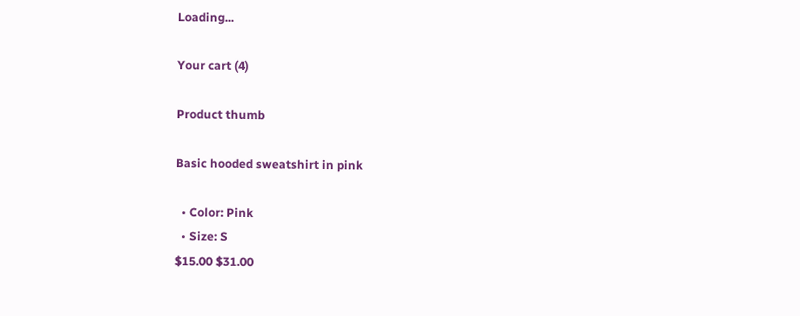Loading...

Your cart (4)

Product thumb

Basic hooded sweatshirt in pink

  • Color: Pink
  • Size: S
$15.00 $31.00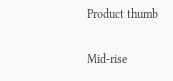Product thumb

Mid-rise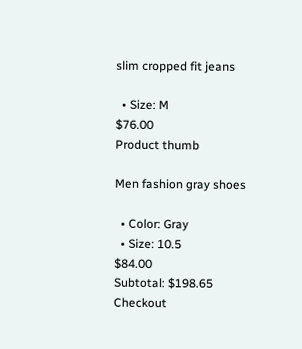slim cropped fit jeans

  • Size: M
$76.00
Product thumb

Men fashion gray shoes

  • Color: Gray
  • Size: 10.5
$84.00
Subtotal: $198.65
Checkout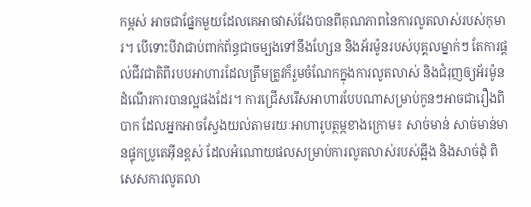កម្ពស់ អាចជាផ្នែកមួយដែលគេអាចវាស់វែងបានពីគុណភាពនៃការលូតលាស់របស់កុមារ។ បើទោះបីវាជាប់ពាក់ព័ន្ធជាចម្បងទៅនឹងហ្សែន និងអ័រម៉ូនរបស់បុគ្គលម្នាក់ៗ តែការផ្តល់ជីវជាតិពីរបបអាហារដែលត្រឹមត្រូវក៏រួមចំណែកក្នុងការលូតលាស់ និងជំរុញឲ្យអ័រម៉ូនដំណើរការបានល្អផងដែរ។ ការជ្រើសរើសអាហារបែបណាសម្រាប់កូនៗអាចជារឿងពិបាក ដែលអ្នកអាចស្វែងយល់តាមរយៈអាហារូបត្ថម្ភខាងក្រោម៖ សាច់មាន់ សាច់មាន់មានផ្ទុកប្រូតេអុីនខ្ពស់ ដែលអំណោយផលសម្រាប់ការលូតលាស់របស់ឆ្អឹង និងសាច់ដុំ ពិសេសការលូតលា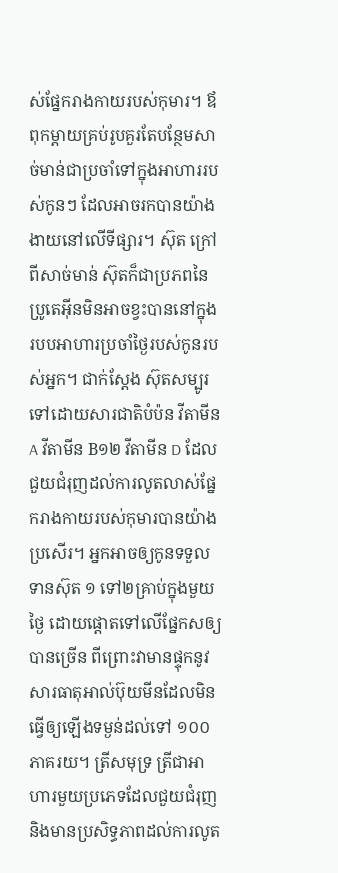ស់ផ្នែករាងកាយរបស់កុមារ។ ឪពុកម្តាយគ្រប់រូបគួរតែបន្ថែមសាច់មាន់ជាប្រចាំទៅក្នុងអាហាររបស់កូនៗ ដែលអាចរកបានយ៉ាងងាយនៅលើទីផ្សារ។ ស៊ុត ក្រៅពីសាច់មាន់ ស៊ុតក៏ជាប្រភពនៃប្រូតេអុីនមិនអាចខ្វះបាននៅក្នុងរបបអាហារប្រចាំថ្ងៃរបស់កូនរបស់អ្នក។ ជាក់ស្តែង ស៊ុតសម្បូរទៅដោយសារជាតិបំប៉ន វីតាមីនA វីតាមីន B១២ វីតាមីន D ដែលជួយជំរុញដល់ការលូតលាស់ផ្នែករាងកាយរបស់កុមារបានយ៉ាងប្រសើរ។ អ្នកអាចឲ្យកូនទទួលទានស៊ុត ១ ទៅ២គ្រាប់ក្នុងមួយថ្ងៃ ដោយផ្តោតទៅលើផ្នែកសឲ្យបានច្រើន ពីព្រោះវាមានផ្ទុកនូវសារធាតុអាល់ប៊ុយមីនដែលមិនធ្វើឲ្យឡើងទម្ងន់ដល់ទៅ ១០០ ភាគរយ។ ត្រីសមុទ្រ ត្រីជាអាហារមួយប្រភេទដែលជួយជំរុញ និងមានប្រសិទ្ធភាពដល់ការលូត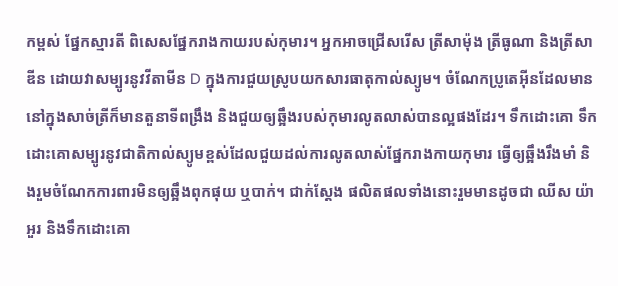កម្ពស់ ផ្នែកស្មារតី ពិសេសផ្នែករាងកាយរបស់កុមារ។ អ្នកអាចជ្រើសរើស ត្រីសាម៉ុង ត្រីធូណា និងត្រីសាឌីន ដោយវាសម្បូរនូវវីតាមីន D ក្នុងការជួយស្រូបយកសារធាតុកាល់ស្យូម។ ចំណែកប្រូតេអុីនដែលមាននៅក្នុងសាច់ត្រីក៏មានតួនាទីពង្រឹង និងជួយឲ្យឆ្អឹងរបស់កុមារលូតលាស់បានល្អផងដែរ។ ទឹកដោះគោ ទឹកដោះគោសម្បូរនូវជាតិកាល់ស្យូមខ្ពស់ដែលជួយដល់ការលូតលាស់ផ្នែករាងកាយកុមារ ធ្វើឲ្យឆ្អឹងរឹងមាំ និងរួមចំណែកការពារមិនឲ្យឆ្អឹងពុកផុយ ឬបាក់។ ជាក់ស្តែង ផលិតផលទាំងនោះរួមមានដូចជា ឈីស យ៉ាអួរ និងទឹកដោះគោ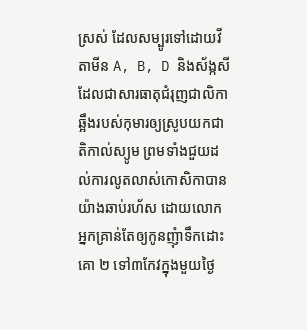ស្រស់ ដែលសម្បូរទៅដោយវីតាមីន A, B, D និងស័ង្កសីដែលជាសារធាតុជំរុញជាលិកាឆ្អឹងរបស់កុមារឲ្យស្រូបយកជាតិកាល់ស្យូម ព្រមទាំងជួយដល់ការលូតលាស់កោសិកាបានយ៉ាងឆាប់រហ័ស ដោយលោកអ្នកគ្រាន់តែឲ្យកូនញុំាទឹកដោះគោ ២ ទៅ៣កែវក្នុងមួយថ្ងៃ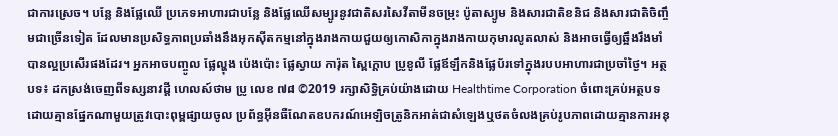ជាការស្រេច។ បន្លែ និងផ្លែឈើ ប្រភេទអាហារជាបន្លែ និងផ្លែឈើសម្បូរនូវជាតិសរសៃវីតាមីនចម្រុះ ប៉ូតាស្យូម និងសារជាតិខនិជ និងសារជាតិចិញ្ចឹមជាច្រើនទៀត ដែលមានប្រសិទ្ធភាពប្រឆាំងនឹងអុកស៊ីតកម្មនៅក្នុងរាងកាយជួយឲ្យកោសិកាក្នុងរាងកាយកុមារលូតលាស់ និងអាចធ្វើឲ្យឆ្អឹងរឹងមាំបានល្អប្រសើរផងដែរ។ អ្នកអាចបញ្ចូល ផ្លែល្ហុង ប៉េងប៉ោះ ផ្លែស្វាយ ការ៉ុត ស្ពៃក្តោប ប្រូខូលី ផ្លែឪឡឹកនិងផ្លែប័រទៅក្នុងរបបអាហារជាប្រចាំថ្ងៃ។ អត្ថបទ៖ ដកស្រង់ចេញពីទស្សនាវដ្ដី ហេលស៍ថាម ប្រូ លេខ ៧៨ ©2019 រក្សាសិទ្ធិគ្រប់យ៉ាងដោយ Healthtime Corporation ចំពោះគ្រប់អត្ថបទដោយគ្មានផ្នែកណាមួយត្រូវបោះពុម្ពផ្សាយចូល ប្រព័ន្ធអុីនធឺណែតឧបករណ៍អេឡិចត្រូនិកអាត់ជាសំឡេងឬថតចំលងគ្រប់រូបភាពដោយគ្មានការអនុ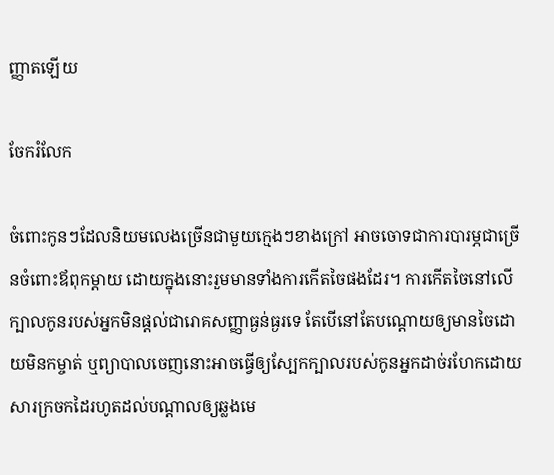ញ្ញាតឡើយ

ចែករំលែក

ចំពោះកូនៗដែលនិយមលេងច្រើនជាមួយក្មេងៗខាងក្រៅ អាចចោទជាការបារម្ភជាច្រើនចំពោះឪពុកម្តាយ ដោយក្នុងនោះរួមមានទាំងការកើតចៃផងដែរ។ ការកើតចៃនៅលើក្បាលកូនរបស់អ្នកមិនផ្តល់ជារោគសញ្ញាធ្ងន់ធ្ងរទេ តែបើនៅតែបណ្តោយឲ្យមានចៃដោយមិនកម្ចាត់ ឬព្យាបាលចេញនោះអាចធ្វើឲ្យស្បែកក្បាលរបស់កូនអ្នកដាច់រហែកដោយសារក្រចកដៃរហូតដល់បណ្តាលឲ្យឆ្លងមេ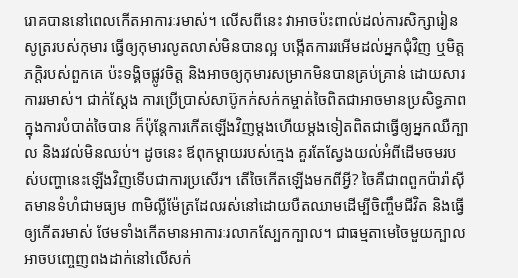រោគបាននៅពេលកើតអាការៈរមាស់។ លើសពីនេះ វាអាចប៉ះពាល់ដល់ការសិក្សារៀនសូត្ររបស់កុមារ ធ្វើឲ្យកុមារលូតលាស់មិនបានល្អ បង្កើតការរអើមដល់អ្នកជុំវិញ ឬមិត្តភក្តិរបស់ពួកគេ ប៉ះទង្គិចផ្លូវចិត្ត និងអាចឲ្យកុមារសម្រាកមិនបានគ្រប់គ្រាន់ ដោយសារការរមាស់។ ជាក់ស្តែង ការប្រើប្រាស់សាប៊ូកក់សក់កម្ចាត់ចៃពិតជាអាចមានប្រសិទ្ធភាពក្នុងការបំបាត់ចៃបាន ក៏ប៉ុន្តែការកើតឡើងវិញម្តងហើយម្តងទៀតពិតជាធ្វើឲ្យអ្នកឈឺក្បាល និងរវល់មិនឈប់។ ដូចនេះ ឪពុកម្តាយរបស់ក្មេង គួរតែស្វែងយល់អំពីដើមចមរបស់បញ្ហានេះឡើងវិញទើបជាការប្រសើរ។ តើចៃកើតឡើងមកពីអ្វី? ចៃគឺជាពពួកប៉ារ៉ាស៊ីតមានទំហំជាមធ្យម ៣មិលី្លម៉ែត្រដែលរស់នៅដោយបឺតឈាមដើម្បីចិញ្ចឹមជីវិត និងធ្វើឲ្យកើតរមាស់ ថែមទាំងកើតមានអាការៈរលាកស្បែកក្បាល។ ជាធម្មតាមេចៃមួយក្បាលអាចបញ្ចេញពងដាក់នៅលើសក់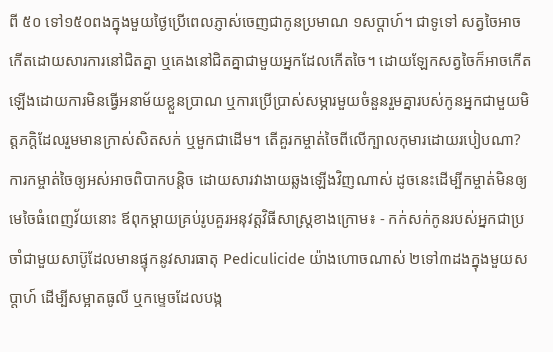ពី ៥០ ទៅ១៥០ពងក្នុងមួយថ្ងៃប្រើពេលភ្ញាស់ចេញជាកូនប្រមាណ ១សប្តាហ៍។ ជាទូទៅ សត្វចៃអាចកើតដោយសារការនៅជិតគ្នា ឬគេងនៅជិតគ្នាជាមួយអ្នកដែលកើតចៃ។ ដោយឡែកសត្វចៃក៏អាចកើតឡើងដោយការមិនធ្វើអនាម័យខ្លួនប្រាណ ឬការប្រើប្រាស់សម្ភារមួយចំនួនរួមគ្នារបស់កូនអ្នកជាមួយមិត្តភក្តិដែលរួមមានក្រាស់សិតសក់ ឬមួកជាដើម។ តើគួរកម្ចាត់ចៃពីលើក្បាលកុមារដោយរបៀបណា? ការកម្ចាត់ចៃឲ្យអស់អាចពិបាកបន្តិច ដោយសារវាងាយឆ្លងឡើងវិញណាស់ ដូចនេះដើម្បីកម្ចាត់មិនឲ្យមេចៃធំពេញវ័យនោះ ឪពុកម្តាយគ្រប់រូបគួរអនុវត្តវិធីសាស្រ្តខាងក្រោម៖ - កក់សក់កូនរបស់អ្នកជាប្រចាំជាមួយសាប៊ូដែលមានផ្ទុកនូវសារធាតុ Pediculicide យ៉ាងហោចណាស់ ២ទៅ៣ដងក្នុងមួយសប្តាហ៍ ដើម្បីសម្អាតធូលី ឬកម្ទេចដែលបង្ក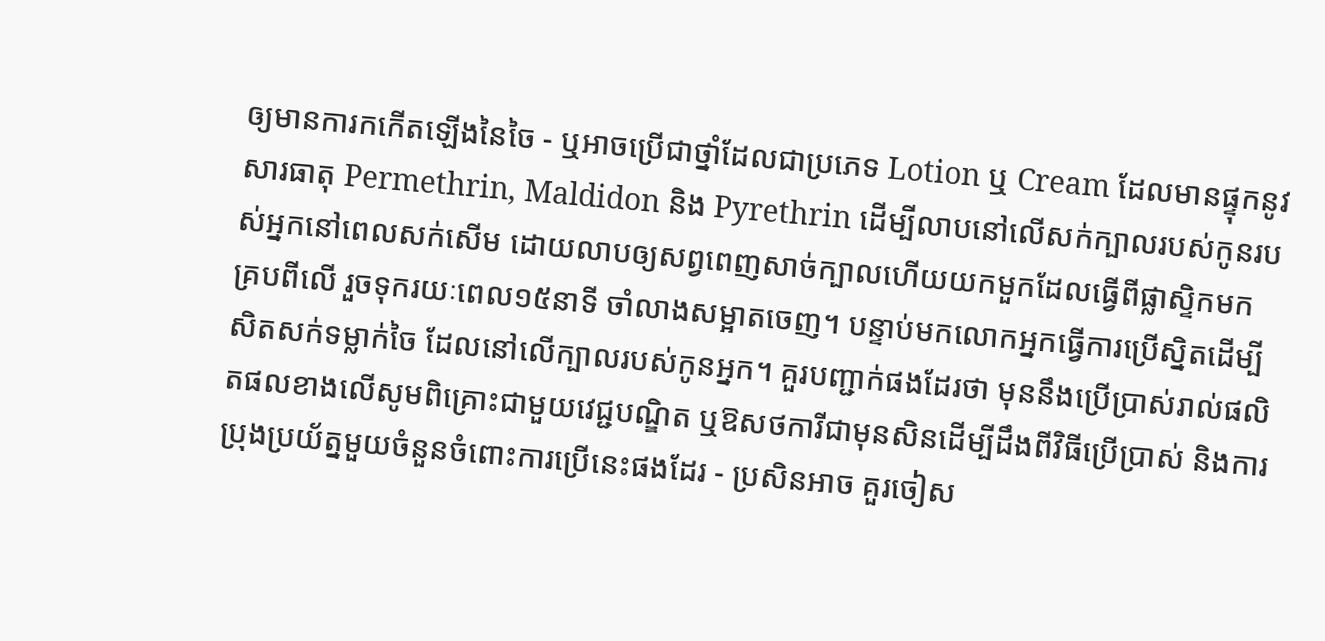ឲ្យមានការកកើតឡើងនៃចៃ - ឬអាចប្រើជាថ្នាំដែលជាប្រភេទ Lotion ឬ Cream ដែលមានផ្ទុកនូវសារធាតុ Permethrin, Maldidon និង Pyrethrin ដើម្បីលាបនៅលើសក់ក្បាលរបស់កូនរបស់អ្នកនៅពេលសក់សើម ដោយលាបឲ្យសព្វពេញសាច់ក្បាលហើយយកមួកដែលធ្វើពីផ្លាស្ទិកមកគ្របពីលើ រួចទុករយៈពេល១៥នាទី ចាំលាងសម្អាតចេញ។ បន្ទាប់មកលោកអ្នកធ្វើការប្រើស្និតដើម្បីសិតសក់ទម្លាក់ចៃ ដែលនៅលើក្បាលរបស់កូនអ្នក។ គួរបញ្ជាក់ផងដែរថា មុននឹងប្រើប្រាស់រាល់ផលិតផលខាងលើសូមពិគ្រោះជាមួយវេជ្ជបណ្ឌិត ឬឱសថការីជាមុនសិនដើម្បីដឹងពីវិធីប្រើប្រាស់ និងការប្រុងប្រយ័ត្នមួយចំនួនចំពោះការប្រើនេះផងដែរ - ប្រសិនអាច គួរចៀស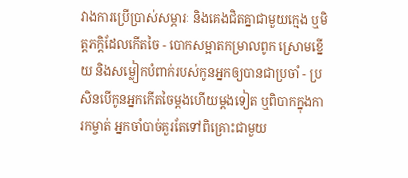វាងការប្រើប្រាស់សម្ភារៈ និងគេងជិតគ្នាជាមួយក្មេង ឬមិត្តភក្តិដែលកើតចៃ - បោកសម្អាតកម្រាលពូក ស្រោមខ្នើយ និងសម្លៀកបំពាក់របស់កូនអ្នកឲ្យបានជាប្រចាំ - ប្រសិនបើកូនអ្នកកើតចៃម្តងហើយម្តងទៀត ឬពិបាកក្នុងការកម្ចាត់ អ្នកចាំបាច់គួរតែទៅពិគ្រោះជាមួយ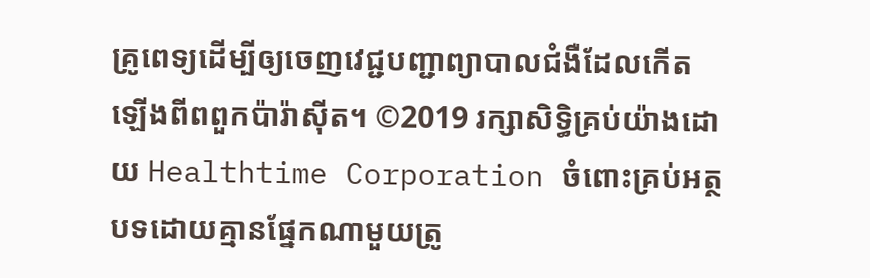គ្រូពេទ្យដើម្បីឲ្យចេញវេជ្ជបញ្ជាព្យាបាលជំងឺដែលកើតឡើងពីពពួកប៉ារ៉ាស៊ីត។ ©2019 រក្សាសិទ្ធិគ្រប់យ៉ាងដោយ Healthtime Corporation ចំពោះគ្រប់អត្ថបទដោយគ្មានផ្នែកណាមួយត្រូ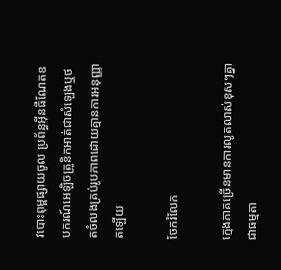វបោះពុម្ពផ្សាយចូល ប្រព័ន្ធអុីនធឺណែតឧបករណ៍អេឡិចត្រូនិកអាត់ជាសំឡេងឬថតចំលងគ្រប់រូបភាពដោយគ្មានការអនុញ្ញាតឡើយ

ចែករំលែក

ក្មេងភាគច្រើនមានការលូតលាស់ខុសៗគ្នាជាធម្មតា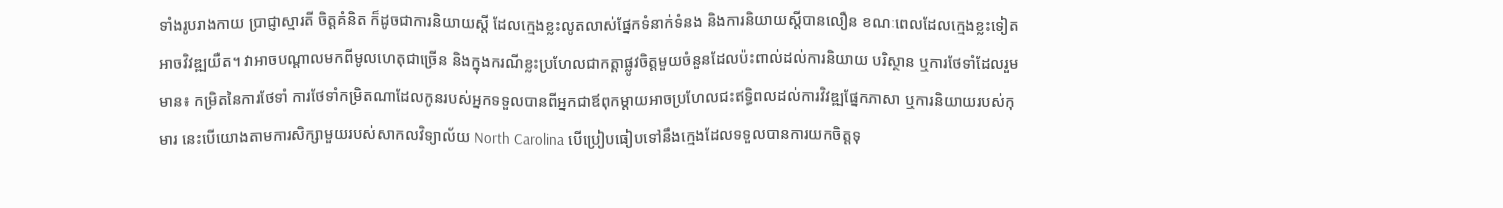ទាំងរូបរាងកាយ ប្រាជ្ញាស្មារតី ចិត្តគំនិត ក៏ដូចជាការនិយាយស្តី ដែលក្មេងខ្លះលូតលាស់ផ្នែកទំនាក់ទំនង និងការនិយាយស្តីបានលឿន ខណៈពេលដែលក្មេងខ្លះទៀតអាចវិវឌ្ឍយឺត។ វាអាចបណ្តាលមកពីមូលហេតុជាច្រើន និងក្នុងករណីខ្លះប្រហែលជាកត្តាផ្លូវចិត្តមួយចំនួនដែលប៉ះពាល់ដល់ការនិយាយ បរិស្ថាន ឬការថែទាំដែលរួមមាន៖ កម្រិតនៃការថែទាំ ការថែទាំកម្រិតណាដែលកូនរបស់អ្នកទទួលបានពីអ្នកជាឪពុកម្តាយអាចប្រហែលជះឥទ្ធិពលដល់ការវិវឌ្ឍផ្នែកភាសា ឬការនិយាយរបស់កុមារ នេះបើយោងតាមការសិក្សាមួយរបស់សាកលវិទ្យាល័យ North Carolina បើប្រៀបធៀបទៅនឹងក្មេងដែលទទួលបានការយកចិត្តទុ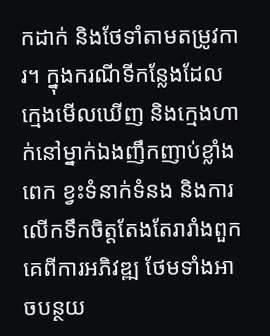កដាក់ និងថែទាំតាមតម្រូវការ។ ក្នុងករណីទីកន្លែងដែលក្មេងមើលឃើញ និងក្មេងហាក់នៅម្នាក់ឯងញឹកញាប់ខ្លាំងពេក ខ្វះទំនាក់ទំនង និងការលើកទឹកចិត្តតែងតែរារាំងពួកគេពីការអភិវឌ្ឍ ថែមទាំងអាចបន្ថយ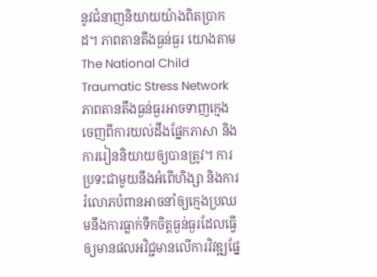នូវជំនាញនិយាយយ៉ាងពិតប្រាកដ។ ភាពតានតឹងធ្ងន់ធ្ងរ យោងតាម The National Child Traumatic Stress Network ភាពតានតឹងធ្ងន់ធ្ងរអាចទាញក្មេងចេញពីការយល់ដឹងផ្នែកភាសា និងការរៀននិយាយឲ្យបានត្រូវ។ ការប្រទះជាមួយនឹងអំពើហិង្សា និងការរំលោភបំពានអាចនាំឲ្យក្មេងប្រឈមនឹងការធ្លាក់ទឹកចិត្តធ្ងន់ធ្ងរដែលធ្វើឲ្យមានផលអវិជ្ជមានលើការវិវឌ្ឍផ្នែ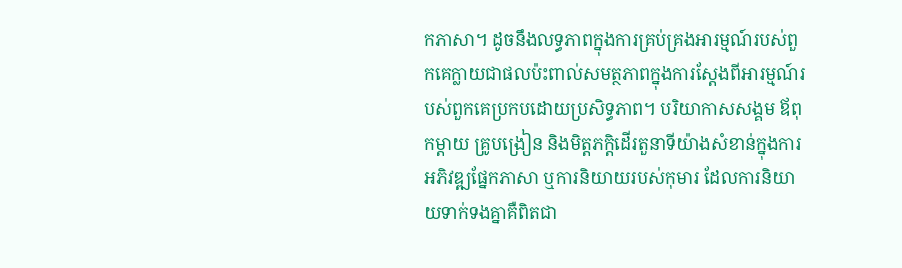កភាសា។ ដូចនឹងលទ្ធភាពក្នុងការគ្រប់គ្រងអារម្មណ៍របស់ពួកគេក្លាយជាផលប៉ះពាល់សមត្ថភាពក្នុងការស្តែងពីអារម្មណ៍របស់ពួកគេប្រកបដោយប្រសិទ្ធភាព។ បរិយាកាសសង្គម ឪពុកម្តាយ គ្រូបង្រៀន និងមិត្តភក្តិដើរតួនាទីយ៉ាងសំខាន់ក្នុងការអភិវឌ្ឍផ្នែកភាសា ឬការនិយាយរបស់កុមារ ដែលការនិយាយទាក់ទងគ្នាគឺពិតជា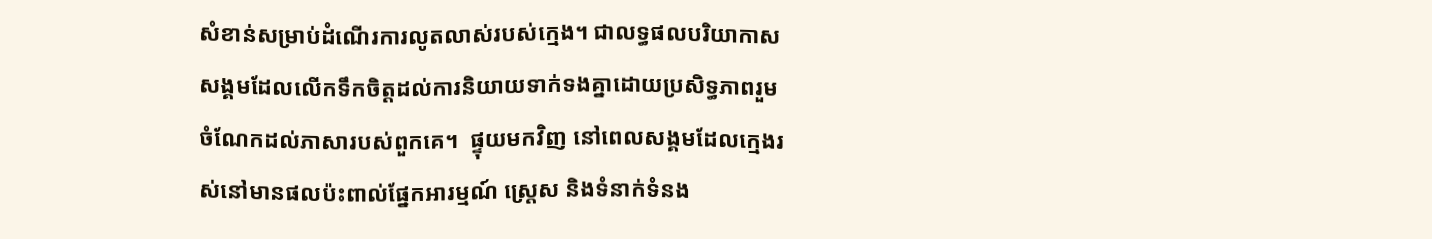សំខាន់សម្រាប់ដំណើរការលូតលាស់របស់ក្មេង។ ជាលទ្ធផលបរិយាកាសសង្គមដែលលើកទឹកចិត្តដល់ការនិយាយទាក់ទងគ្នាដោយប្រសិទ្ធភាពរួមចំណែកដល់ភាសារបស់ពួកគេ។  ផ្ទុយមកវិញ នៅពេលសង្គមដែលក្មេងរស់នៅមានផលប៉ះពាល់ផ្នែកអារម្មណ៍ ស្ត្រេស និងទំនាក់ទំនង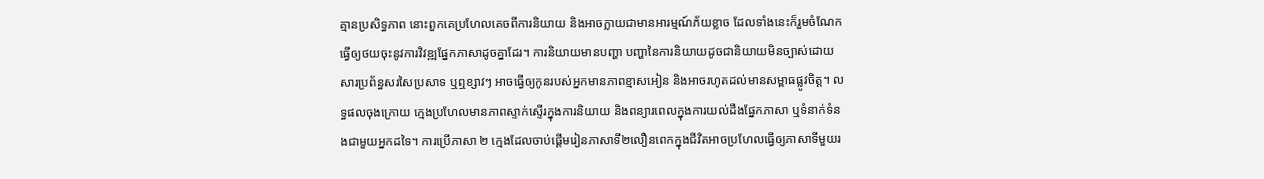គ្មានប្រសិទ្ធភាព នោះពួកគេប្រហែលគេចពីការនិយាយ និងអាចក្លាយជាមានអារម្មណ៍ភ័យខ្លាច ដែលទាំងនេះក៏រួមចំណែកធ្វើឲ្យថយចុះនូវការវិវឌ្ឍផ្នែកភាសាដូចគ្នាដែរ។ ការនិយាយមានបញ្ហា បញ្ហានៃការនិយាយដូចជានិយាយមិនច្បាស់ដោយសារប្រព័ន្ធសរសៃប្រសាទ ឬឮខ្សាវៗ អាចធ្វើឲ្យកូនរបស់អ្នកមានភាពខ្មាសអៀន និងអាចរហូតដល់មានសម្ពាធផ្លូវចិត្ត។ លទ្ធផលចុងក្រោយ ក្មេងប្រហែលមានភាពស្ទាក់ស្ទើរក្នុងការនិយាយ និងពន្យារពេលក្នុងការយល់ដឹងផ្នែកភាសា ឬទំនាក់ទំនងជាមួយអ្នកដទៃ។ ការប្រើភាសា ២ ក្មេងដែលចាប់ផ្តើមរៀនភាសាទី២លឿនពេកក្នុងជីវិតអាចប្រហែលធ្វើឲ្យភាសាទីមួយរ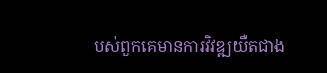បស់ពួកគេមានការវិវឌ្ឍយឺតជាង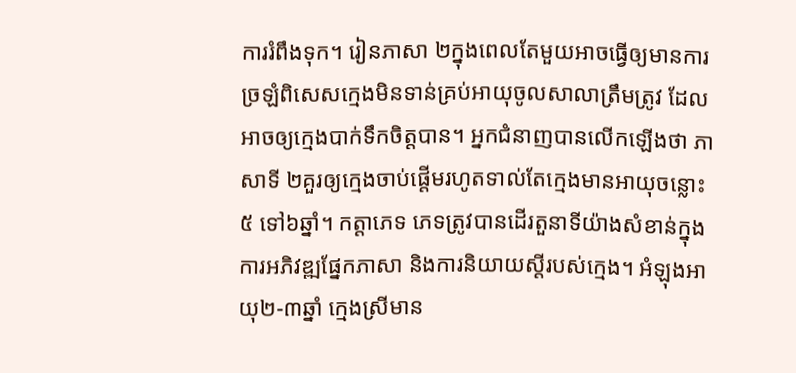ការរំពឹងទុក។ រៀនភាសា ២ក្នុងពេលតែមួយអាចធ្វើឲ្យមានការច្រឡំពិសេសក្មេងមិនទាន់គ្រប់អាយុចូលសាលាត្រឹមត្រូវ ដែលអាចឲ្យក្មេងបាក់ទឹកចិត្តបាន។ អ្នកជំនាញបានលើកឡើងថា ភាសាទី ២គួរឲ្យក្មេងចាប់ផ្តើមរហូតទាល់តែក្មេងមានអាយុចន្លោះ ៥ ទៅ៦ឆ្នាំ។ កត្តាភេទ ភេទត្រូវបានដើរតួនាទីយ៉ាងសំខាន់ក្នុងការអភិវឌ្ឍផ្នែកភាសា និងការនិយាយស្តីរបស់ក្មេង។ អំឡុងអាយុ២-៣ឆ្នាំ ក្មេងស្រីមាន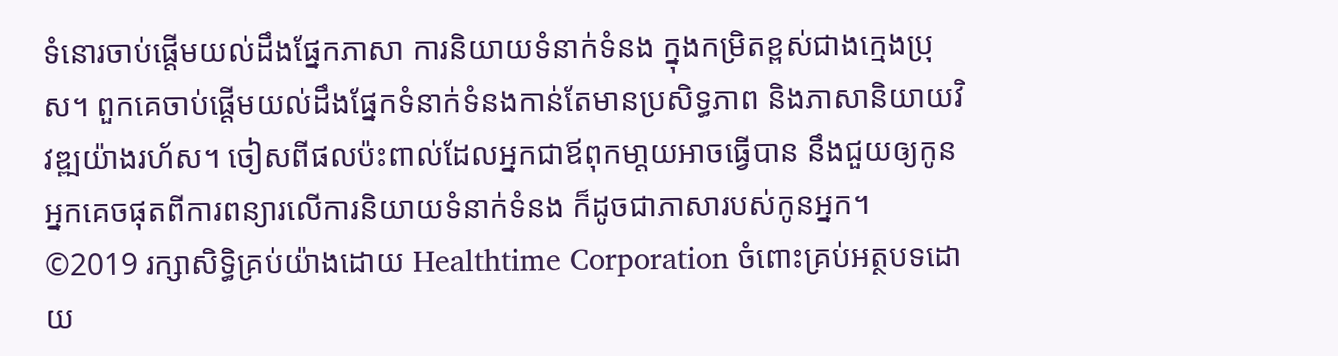ទំនោរចាប់ផ្តើមយល់ដឹងផ្នែកភាសា ការនិយាយទំនាក់ទំនង ក្នុងកម្រិតខ្ពស់ជាងក្មេងប្រុស។ ពួកគេចាប់ផ្តើមយល់ដឹងផ្នែកទំនាក់ទំនងកាន់តែមានប្រសិទ្ធភាព និងភាសានិយាយវិវឌ្ឍយ៉ាងរហ័ស។ ចៀសពីផលប៉ះពាល់ដែលអ្នកជាឪពុកមា្តយអាចធ្វើបាន នឹងជួយឲ្យកូនអ្នកគេចផុតពីការពន្យារលើការនិយាយទំនាក់ទំនង ក៏ដូចជាភាសារបស់កូនអ្នក។ ©2019 រក្សាសិទ្ធិគ្រប់យ៉ាងដោយ Healthtime Corporation ចំពោះគ្រប់អត្ថបទដោយ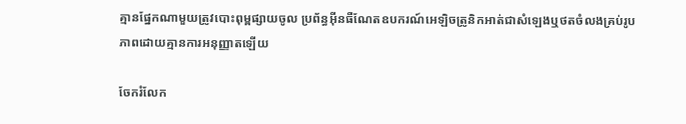គ្មានផ្នែកណាមួយត្រូវបោះពុម្ពផ្សាយចូល ប្រព័ន្ធអុីនធឺណែតឧបករណ៍អេឡិចត្រូនិកអាត់ជាសំឡេងឬថតចំលងគ្រប់រូបភាពដោយគ្មានការអនុញ្ញាតឡើយ

ចែករំលែក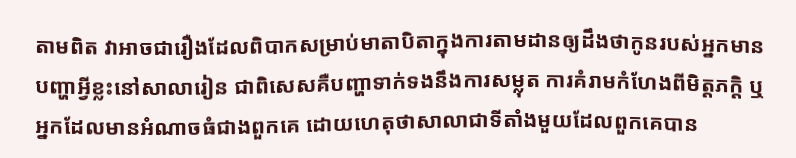តាមពិត វាអាចជារឿងដែលពិបាកសម្រាប់មាតាបិតាក្នុងការតាមដានឲ្យដឹងថាកូនរបស់អ្នកមានបញ្ហាអ្វីខ្លះនៅសាលារៀន ជាពិសេសគឺបញ្ហាទាក់ទងនឹងការសម្លុត ការគំរាមកំហែងពីមិត្តភក្តិ ឬអ្នកដែលមានអំណាចធំជាងពួកគេ ដោយហេតុថាសាលាជាទីតាំងមួយដែលពួកគេបាន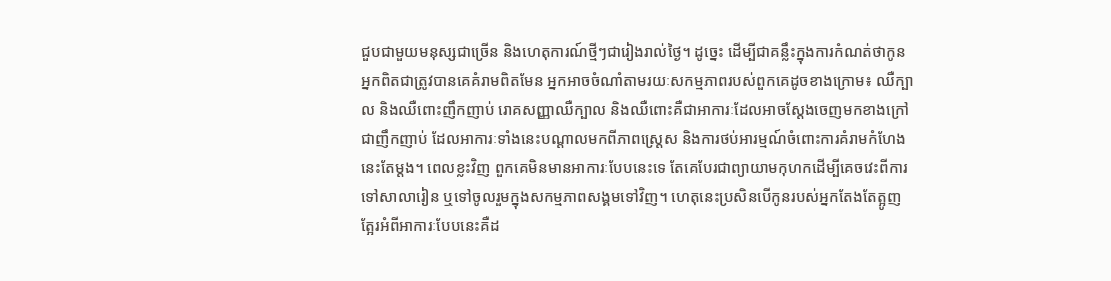ជួបជាមួយមនុស្សជាច្រើន និងហេតុការណ៍ថ្មីៗជារៀងរាល់ថ្ងៃ។ ដូច្នេះ ដើម្បីជាគន្លឹះក្នុងការកំណត់ថាកូនអ្នកពិតជាត្រូវបានគេគំរាមពិតមែន អ្នកអាចចំណាំតាមរយៈសកម្មភាពរបស់ពួកគេដូចខាងក្រោម៖ ឈឺក្បាល និងឈឺពោះញឹកញាប់ រោគសញ្ញាឈឺក្បាល និងឈឺពោះគឺជាអាការៈដែលអាចស្តែងចេញមកខាងក្រៅជាញឹកញាប់ ដែលអាការៈទាំងនេះបណ្តាលមកពីភាពស្ត្រេស និងការថប់អារម្មណ៍ចំពោះការគំរាមកំហែងនេះតែម្តង។ ពេលខ្លះវិញ ពួកគេមិនមានអាការៈបែបនេះទេ តែគេបែរជាព្យាយាមកុហកដើម្បីគេចវេះពីការទៅសាលារៀន ឬទៅចូលរួមក្នុងសកម្មភាពសង្គមទៅវិញ។ ហេតុនេះប្រសិនបើកូនរបស់អ្នកតែងតែត្អូញត្អែរអំពីអាការៈបែបនេះគឺដ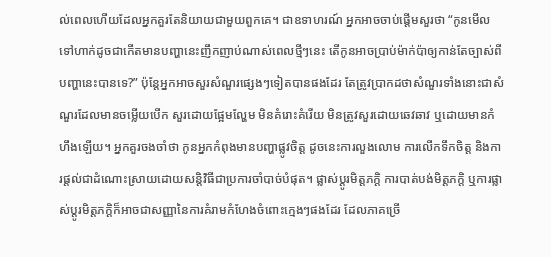ល់ពេលហើយដែលអ្នកគួរតែនិយាយជាមួយពួកគេ។ ជាឧទាហរណ៍ អ្នកអាចចាប់ផ្តើមសួរថា “កូនមើលទៅហាក់ដូចជាកើតមានបញ្ហានេះញឹកញាប់ណាស់ពេលថ្មីៗនេះ តើកូនអាចប្រាប់ម៉ាក់ប៉ាឲ្យកាន់តែច្បាស់ពីបញ្ហានេះបានទេ?” ប៉ុន្តែអ្នកអាចសួរសំណួរផ្សេងៗទៀតបានផងដែរ តែត្រូវប្រាកដថាសំណួរទាំងនោះជាសំណួរដែលមានចម្លើយបើក សួរដោយផ្អែមល្ហែម មិនគំរោះគំរើយ មិនត្រូវសួរដោយឆេវឆាវ ឬដោយមានកំហឹងឡើយ។ អ្នកគួរចងចាំថា កូនអ្នកកំពុងមានបញ្ហាផ្លូវចិត្ត ដូចនេះការលួងលោម ការលើកទឹកចិត្ត និងការផ្តល់ជាដំណោះស្រាយដោយសន្តិវិធីជាប្រការចាំបាច់បំផុត។ ផ្លាស់ប្តូរមិត្តភក្តិ ការបាត់បង់មិត្តភក្តិ ឬការផ្លាស់ប្តូរមិត្តភក្តិក៏អាចជាសញ្ញានៃការគំរាមកំហែងចំពោះក្មេងៗផងដែរ ដែលភាគច្រើ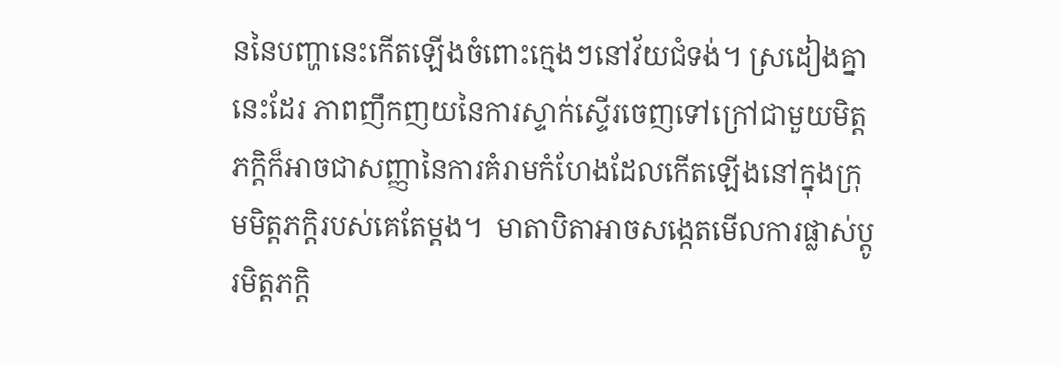ននៃបញ្ហានេះកើតឡើងចំពោះក្មេងៗនៅវ័យជំទង់។ ស្រដៀងគ្នានេះដែរ ភាពញឹកញយនៃការស្ទាក់ស្ទើរចេញទៅក្រៅជាមួយមិត្តភក្តិក៏អាចជាសញ្ញានៃការគំរាមកំហែងដែលកើតឡើងនៅក្នុងក្រុមមិត្តភក្តិរបស់គេតែម្តង។  មាតាបិតាអាចសង្កេតមើលការផ្លាស់ប្តូរមិត្តភក្តិ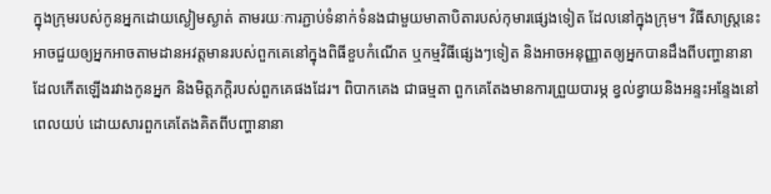ក្នុងក្រុមរបស់កូនអ្នកដោយស្ងៀមស្ងាត់ តាមរយៈការភ្ជាប់ទំនាក់ទំនងជាមួយមាតាបិតារបស់កុមារផ្សេងទៀត ដែលនៅក្នុងក្រុម។ វិធីសាស្រ្តនេះអាចជួយឲ្យអ្នកអាចតាមដានអវត្តមានរបស់ពួកគេនៅក្នុងពិធីខួបកំណើត ឬកម្មវិធីផ្សេងៗទៀត និងអាចអនុញ្ញាតឲ្យអ្នកបានដឹងពីបញ្ហានានា ដែលកើតឡើងរវាងកូនអ្នក និងមិត្តភក្តិរបស់ពួកគេផងដែរ។ ពិបាកគេង ជាធម្មតា ពួកគេតែងមានការព្រួយបារម្ភ ខ្វល់ខ្វាយនិងអន្ទះអន្ទែងនៅពេលយប់ ដោយសារពួកគេតែងគិតពីបញ្ហានានា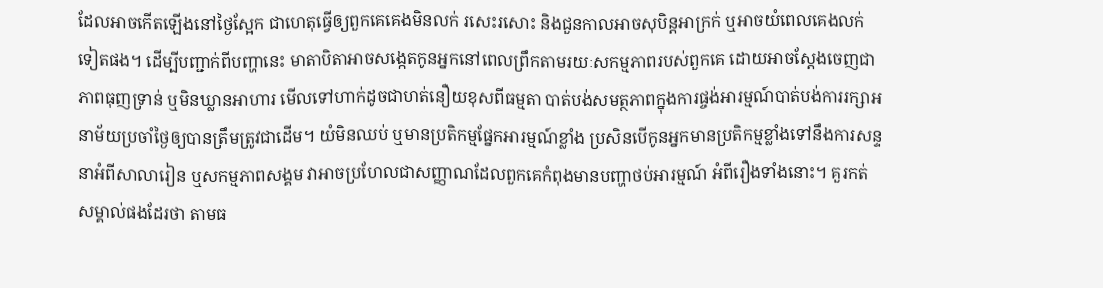ដែលអាចកើតឡើងនៅថ្ងៃស្អែក ជាហេតុធ្វើឲ្យពួកគេគេងមិនលក់ រសេះរសោះ និងជួនកាលអាចសុបិន្តអាក្រក់ ឬអាចយំពេលគេងលក់ទៀតផង។ ដើម្បីបញ្ជាក់ពីបញ្ហានេះ មាតាបិតាអាចសង្កេតកូនអ្នកនៅពេលព្រឹកតាមរយៈសកម្មភាពរបស់ពួកគេ ដោយអាចស្តែងចេញជាភាពធុញទ្រាន់ ឬមិនឃ្លានអាហារ មើលទៅហាក់ដូចជាហត់នឿយខុសពីធម្មតា បាត់បង់សមត្ថភាពក្នុងការផ្ចង់អារម្មណ៍បាត់បង់ការរក្សាអនាម័យប្រចាំថ្ងៃឲ្យបានត្រឹមត្រូវជាដើម។ យំមិនឈប់ ឬមានប្រតិកម្មផ្នែកអារម្មណ៍ខ្លាំង ប្រសិនបើកូនអ្នកមានប្រតិកម្មខ្លាំងទៅនឹងការសន្ទនាអំពីសាលារៀន ឬសកម្មភាពសង្គម វាអាចប្រហែលជាសញ្ញាណដែលពួកគេកំពុងមានបញ្ហាថប់អារម្មណ៍ អំពីរឿងទាំងនោះ។ គួរកត់សម្គាល់ផងដែរថា តាមធ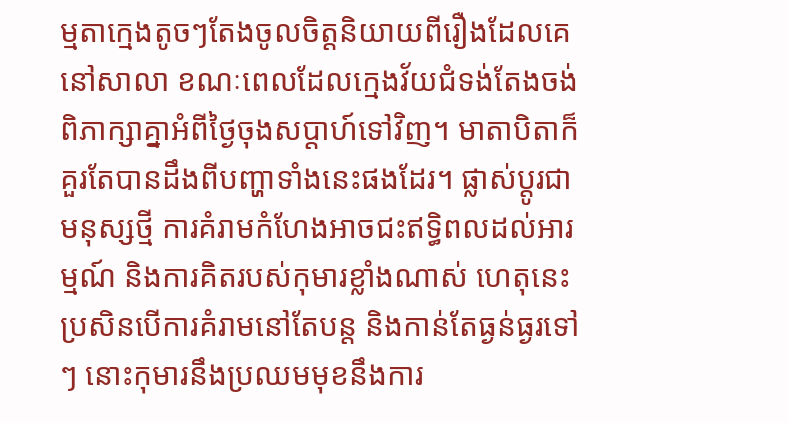ម្មតាក្មេងតូចៗតែងចូលចិត្តនិយាយពីរឿងដែលគេនៅសាលា ខណៈពេលដែលក្មេងវ័យជំទង់តែងចង់ពិភាក្សាគ្នាអំពីថ្ងៃចុងសប្តាហ៍ទៅវិញ។ មាតាបិតាក៏គួរតែបានដឹងពីបញ្ហាទាំងនេះផងដែរ។ ផ្លាស់ប្តូរជាមនុស្សថ្មី ការគំរាមកំហែងអាចជះឥទ្ធិពលដល់អារម្មណ៍ និងការគិតរបស់កុមារខ្លាំងណាស់ ហេតុនេះប្រសិនបើការគំរាមនៅតែបន្ត និងកាន់តែធ្ងន់ធ្ងរទៅៗ នោះកុមារនឹងប្រឈមមុខនឹងការ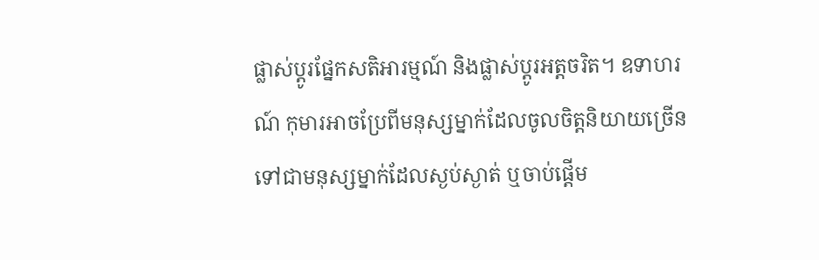ផ្លាស់ប្តូរផ្នែកសតិអារម្មណ៍ និងផ្លាស់ប្តូរអត្តចរិត។ ឧទាហរណ៍ កុមារអាចប្រែពីមនុស្សម្នាក់ដែលចូលចិត្តនិយាយច្រើន ទៅជាមនុស្សម្នាក់ដែលស្ងប់ស្ងាត់ ឬចាប់ផ្តើម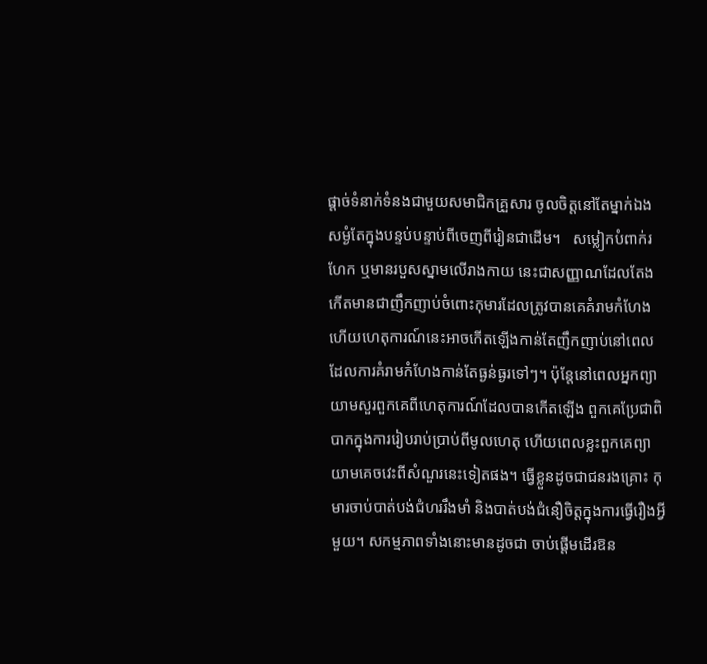ផ្តាច់ទំនាក់ទំនងជាមួយសមាជិកគ្រួសារ ចូលចិត្តនៅតែម្នាក់ឯងសម្ងំតែក្នុងបន្ទប់បន្ទាប់ពីចេញពីរៀនជាដើម។   សម្លៀកបំពាក់រហែក ឬមានរបួសស្នាមលើរាងកាយ នេះជាសញ្ញាណដែលតែងកើតមានជាញឹកញាប់ចំពោះកុមារដែលត្រូវបានគេគំរាមកំហែង ហើយហេតុការណ៍នេះអាចកើតឡើងកាន់តែញឹកញាប់នៅពេលដែលការគំរាមកំហែងកាន់តែធ្ងន់ធ្ងរទៅៗ។ ប៉ុន្តែនៅពេលអ្នកព្យាយាមសួរពួកគេពីហេតុការណ៍ដែលបានកើតឡើង ពួកគេប្រែជាពិបាកក្នុងការរៀបរាប់ប្រាប់ពីមូលហេតុ ហើយពេលខ្លះពួកគេព្យាយាមគេចវេះពីសំណួរនេះទៀតផង។ ធ្វើខ្លួនដូចជាជនរងគ្រោះ កុមារចាប់បាត់បង់ជំហររឹងមាំ និងបាត់បង់ជំនឿចិត្តក្នុងការធ្វើរឿងអ្វីមួយ។ សកម្មភាពទាំងនោះមានដូចជា ចាប់ផ្តើមដើរឱន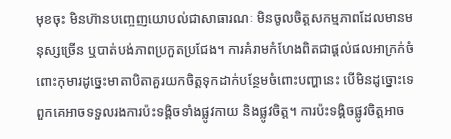មុខចុះ មិនហ៊ានបញ្ចេញយោបល់ជាសាធារណៈ មិនចូលចិត្តសកម្មភាពដែលមានមនុស្សច្រើន ឬបាត់បង់ភាពប្រកួតប្រជែង។ ការគំរាមកំហែងពិតជាផ្តល់ផលអាក្រក់ចំពោះកុមារដូច្នេះមាតាបិតាគួរយកចិត្តទុកដាក់បន្ថែមចំពោះបញ្ហានេះ បើមិនដូច្នោះទេ ពួកគេអាចទទួលរងការប៉ះទង្គិចទាំងផ្លូវកាយ និងផ្លូវចិត្ត។ ការប៉ះទង្គិចផ្លូវចិត្តអាច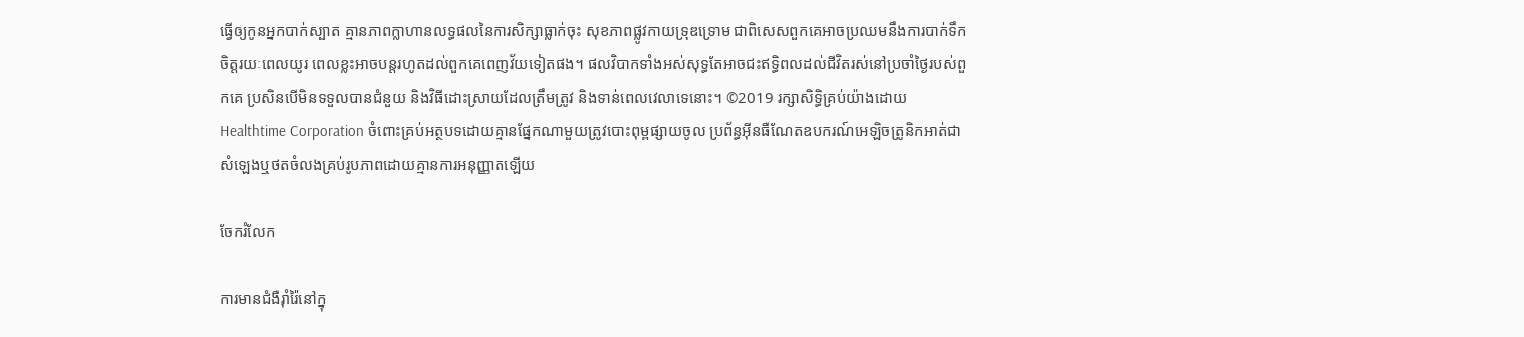ធ្វើឲ្យកូនអ្នកបាក់ស្បាត គ្មានភាពក្លាហានលទ្ធផលនៃការសិក្សាធ្លាក់ចុះ សុខភាពផ្លូវកាយទ្រុឌទ្រោម ជាពិសេសពួកគេអាចប្រឈមនឹងការបាក់ទឹកចិត្តរយៈពេលយូរ ពេលខ្លះអាចបន្តរហូតដល់ពួកគេពេញវ័យទៀតផង។ ផលវិបាកទាំងអស់សុទ្ធតែអាចជះឥទ្ធិពលដល់ជីវិតរស់នៅប្រចាំថ្ងៃរបស់ពួកគេ ប្រសិនបើមិនទទួលបានជំនួយ និងវិធីដោះស្រាយដែលត្រឹមត្រូវ និងទាន់ពេលវេលាទេនោះ។ ©2019 រក្សាសិទ្ធិគ្រប់យ៉ាងដោយ Healthtime Corporation ចំពោះគ្រប់អត្ថបទដោយគ្មានផ្នែកណាមួយត្រូវបោះពុម្ពផ្សាយចូល ប្រព័ន្ធអ៊ីនធឺណែតឧបករណ៍អេឡិចត្រូនិកអាត់ជាសំឡេងឬថតចំលងគ្រប់រូបភាពដោយគ្មានការអនុញ្ញាតឡើយ

ចែករំលែក

ការមានជំងឺរ៉ាំរ៉ៃនៅក្នុ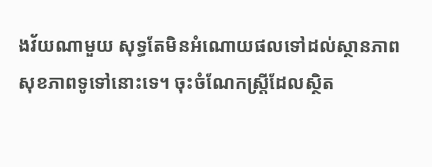ងវ័យណាមួយ សុទ្ធតែមិនអំណោយផលទៅដល់ស្ថានភាពសុខភាពទូទៅនោះទេ។ ចុះចំណែកស្រ្តីដែលស្ថិត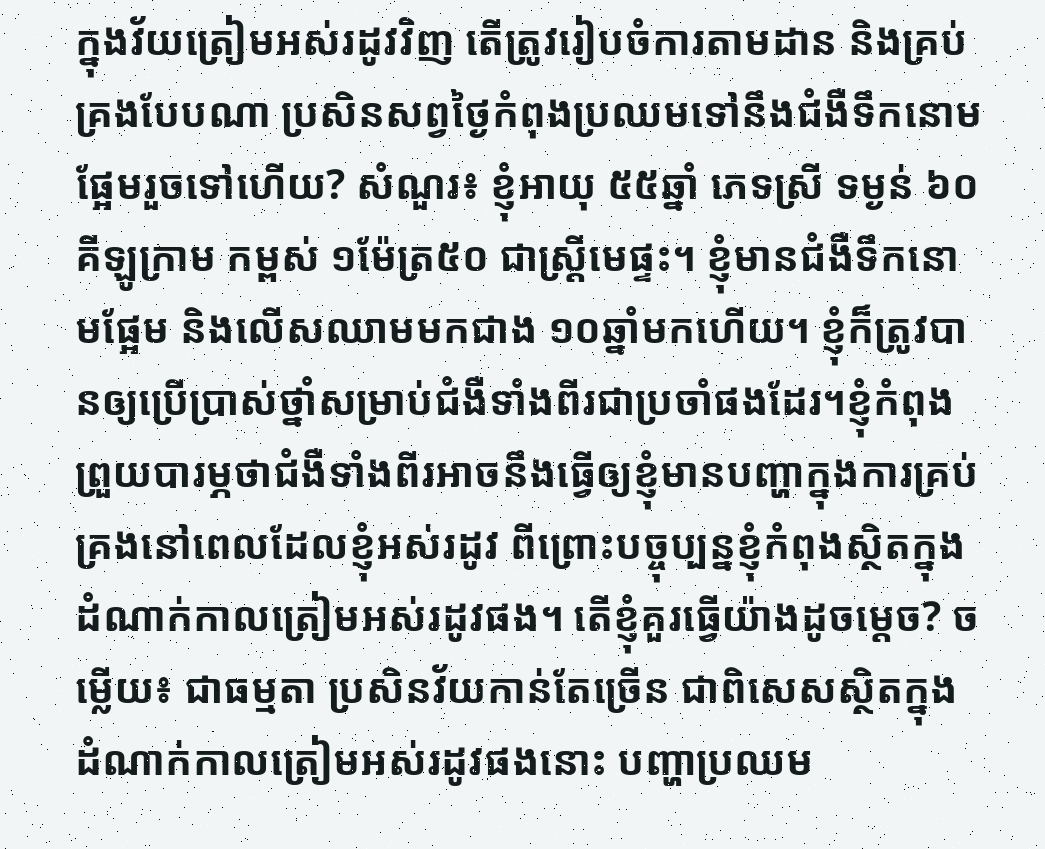ក្នុងវ័យត្រៀមអស់រដូវវិញ តើត្រូវរៀបចំការតាមដាន និងគ្រប់គ្រងបែបណា ប្រសិនសព្វថ្ងៃកំពុងប្រឈមទៅនឹងជំងឺទឹកនោមផ្អែមរួចទៅហើយ? សំណួរ៖ ខ្ញុំអាយុ ៥៥ឆ្នាំ ភេទស្រី ទម្ងន់ ៦០គីឡូក្រាម កម្ពស់ ១ម៉ែត្រ៥០ ជាស្រ្តីមេផ្ទះ។ ខ្ញុំមានជំងឺទឹកនោមផ្អែម និងលើសឈាមមកជាង ១០ឆ្នាំមកហើយ។ ខ្ញុំក៏ត្រូវបានឲ្យប្រើប្រាស់ថ្នាំសម្រាប់ជំងឺទាំងពីរជាប្រចាំផងដែរ។ខ្ញុំកំពុងព្រួយបារម្ភថាជំងឺទាំងពីរអាចនឹងធ្វើឲ្យខ្ញុំមានបញ្ហាក្នុងការគ្រប់គ្រងនៅពេលដែលខ្ញុំអស់រដូវ ពីព្រោះបច្ចុប្បន្នខ្ញុំកំពុងស្ថិតក្នុងដំណាក់កាលត្រៀមអស់រដូវផង។ តើខ្ញុំគួរធ្វើយ៉ាងដូចម្តេច? ចម្លើយ៖ ជាធម្មតា ប្រសិនវ័យកាន់តែច្រើន ជាពិសេសស្ថិតក្នុងដំណាក់កាលត្រៀមអស់រដូវផងនោះ បញ្ហាប្រឈម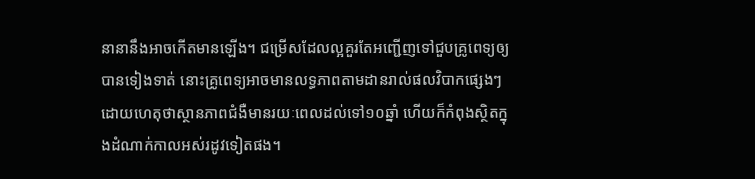នានានឹងអាចកើតមានឡើង។ ជម្រើសដែលល្អគួរតែអញ្ជើញទៅជួបគ្រូពេទ្យឲ្យបានទៀងទាត់ នោះគ្រូពេទ្យអាចមានលទ្ធភាពតាមដានរាល់ផលវិបាកផ្សេងៗ ដោយហេតុថាស្ថានភាពជំងឺមានរយៈពេលដល់ទៅ១០ឆ្នាំ ហើយក៏កំពុងស្ថិតក្នុងដំណាក់កាលអស់រដូវទៀតផង។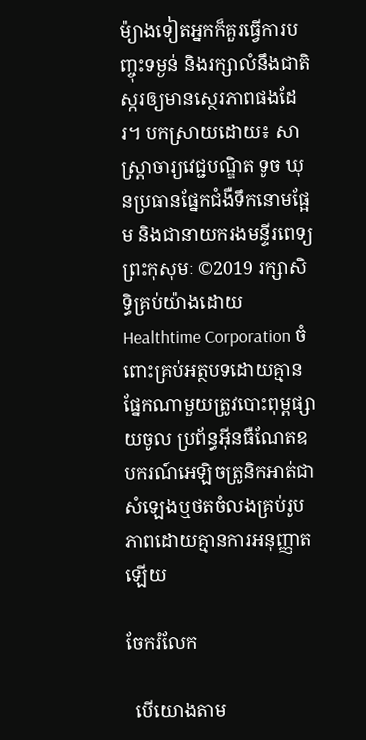ម៉្យាងទៀតអ្នកក៏គួរធ្វើការបញ្ចុះទម្ងន់ និងរក្សាលំនឹងជាតិស្ករឲ្យមានស្ថេរភាពផងដែរ។ បកស្រាយដោយ៖ សាស្ត្រាចារ្យវេជ្ជបណ្ឌិត ទូច ឃុនប្រធានផ្នែកជំងឺទឹកនោមផ្អែម និងជានាយករងមន្ទីរពេទ្យព្រះកុសុមៈ ©2019 រក្សាសិទ្ធិគ្រប់យ៉ាងដោយ Healthtime Corporation ចំពោះគ្រប់អត្ថបទដោយគ្មានផ្នែកណាមួយត្រូវបោះពុម្ពផ្សាយចូល ប្រព័ន្ធអ៊ីនធឺណែតឧបករណ៍អេឡិចត្រូនិកអាត់ជាសំឡេងឬថតចំលងគ្រប់រូបភាពដោយគ្មានការអនុញ្ញាតឡើយ

ចែករំលែក

  បើយោងតាម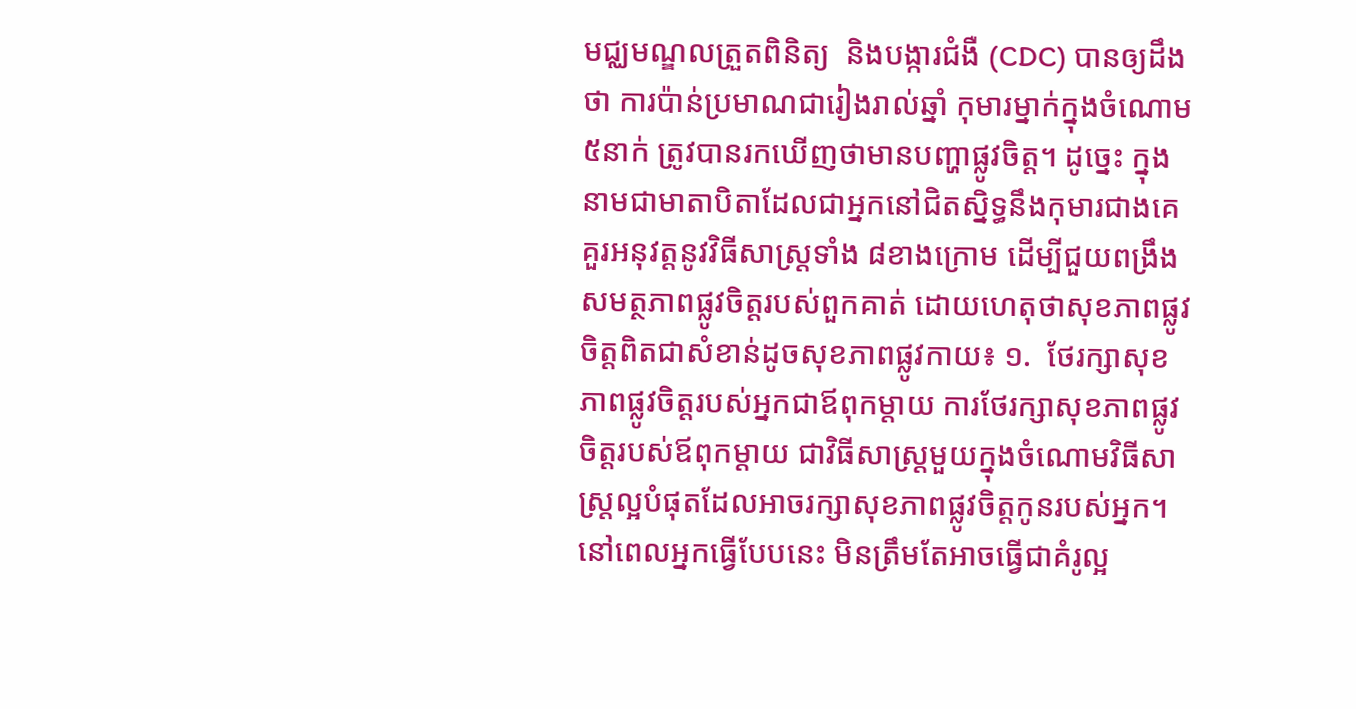មជ្ឈមណ្ឌលត្រួតពិនិត្យ  និងបង្ការជំងឺ (CDC) បានឲ្យដឹងថា ការប៉ាន់ប្រមាណជារៀងរាល់ឆ្នាំ កុមារម្នាក់ក្នុងចំណោម៥នាក់ ត្រូវបានរកឃើញថាមានបញ្ហាផ្លូវចិត្ត។ ដូច្នេះ ក្នុងនាមជាមាតាបិតាដែលជាអ្នកនៅជិតស្និទ្ធនឹងកុមារជាងគេ  គួរអនុវត្តនូវវិធីសាស្ត្រទាំង ៨ខាងក្រោម ដើម្បីជួយពង្រឹងសមត្ថភាពផ្លូវចិត្តរបស់ពួកគាត់ ដោយហេតុថាសុខភាពផ្លូវចិត្តពិតជាសំខាន់ដូចសុខភាពផ្លូវកាយ៖ ១.  ថែរក្សាសុខភាពផ្លូវចិត្តរបស់អ្នកជាឪពុកម្តាយ ការថែរក្សាសុខភាពផ្លូវចិត្តរបស់ឪពុកម្តាយ ជាវិធីសាស្ត្រមួយក្នុងចំណោមវិធីសាស្រ្តល្អបំផុតដែលអាចរក្សាសុខភាពផ្លូវចិត្តកូនរបស់អ្នក។ នៅពេលអ្នកធ្វើបែបនេះ មិនត្រឹមតែអាចធ្វើជាគំរូល្អ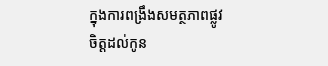ក្នុងការពង្រឹងសមត្ថភាពផ្លូវចិត្តដល់កូន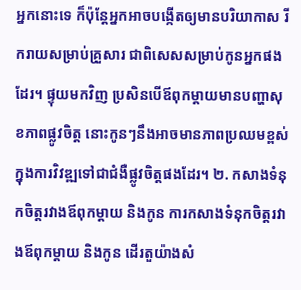អ្នកនោះទេ ក៏ប៉ុន្តែអ្នកអាចបង្កើតឲ្យមានបរិយាកាស រីករាយសម្រាប់គ្រួសារ ជាពិសេសសម្រាប់កូនអ្នកផងដែរ។ ផ្ទុយមកវិញ ប្រសិនបើឪពុកម្តាយមានបញ្ហាសុខភាពផ្លូវចិត្ត នោះកូនៗនឹងអាចមានភាពប្រឈមខ្ពស់ ក្នុងការវិវឌ្ឍទៅជាជំងឺផ្លូវចិត្តផងដែរ។ ២. កសាងទំនុកចិត្តរវាងឪពុកម្តាយ និងកូន ការកសាងទំនុកចិត្តរវាងឪពុកម្តាយ និងកូន ដើរតួយ៉ាងសំ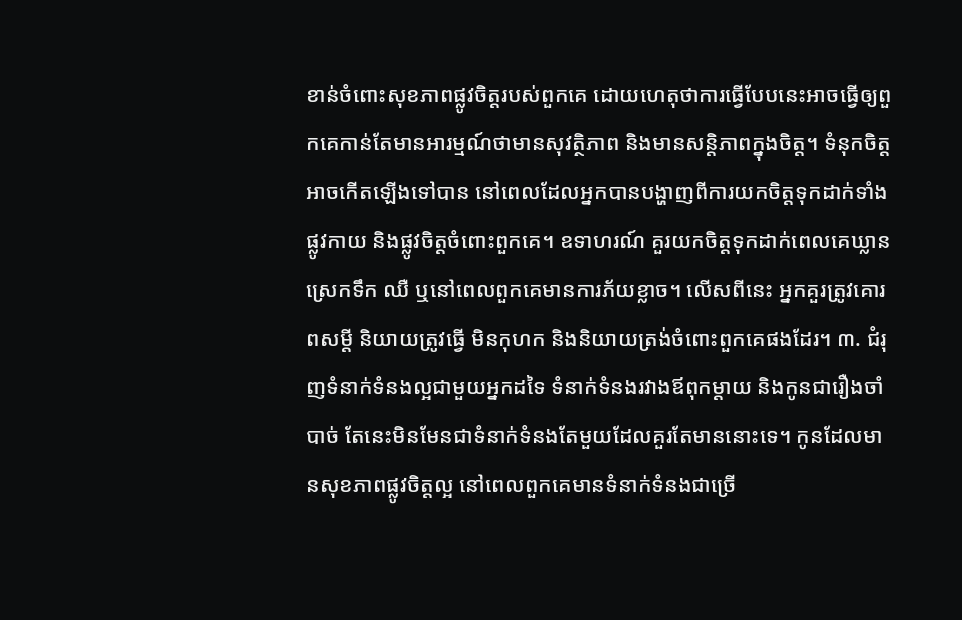ខាន់ចំពោះសុខភាពផ្លូវចិត្តរបស់ពួកគេ ដោយហេតុថាការធ្វើបែបនេះអាចធ្វើឲ្យពួកគេកាន់តែមានអារម្មណ៍ថាមានសុវត្ថិភាព និងមានសន្តិភាពក្នុងចិត្ត។ ទំនុកចិត្តអាចកើតឡើងទៅបាន នៅពេលដែលអ្នកបានបង្ហាញពីការយកចិត្តទុកដាក់ទាំងផ្លូវកាយ និងផ្លូវចិត្តចំពោះពួកគេ។ ឧទាហរណ៍ គួរយកចិត្តទុកដាក់ពេលគេឃ្លាន ស្រេកទឹក ឈឺ ឬនៅពេលពួកគេមានការភ័យខ្លាច។ លើសពីនេះ អ្នកគួរត្រូវគោរពសម្តី និយាយត្រូវធ្វើ មិនកុហក និងនិយាយត្រង់ចំពោះពួកគេផងដែរ។ ៣. ជំរុញទំនាក់ទំនងល្អជាមួយអ្នកដទៃ ទំនាក់ទំនងរវាងឪពុកម្តាយ និងកូនជារឿងចាំបាច់ តែនេះមិនមែនជាទំនាក់ទំនងតែមួយដែលគួរតែមាននោះទេ។ កូនដែលមានសុខភាពផ្លូវចិត្តល្អ នៅពេលពួកគេមានទំនាក់ទំនងជាច្រើ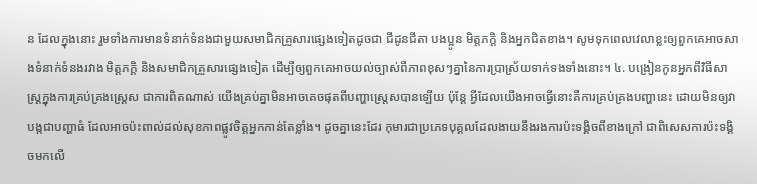ន ដែលក្នុងនោះ រួមទាំងការមានទំនាក់ទំនងជាមួយសមាជិកគ្រួសារផ្សេងទៀតដូចជា ជីដូនជីតា បងប្អូន មិត្តភក្តិ និងអ្នកជិតខាង។ សូមទុកពេលវេលាខ្លះឲ្យពួកគេអាចសាងទំនាក់ទំនងរវាង មិត្តភក្តិ និងសមាជិកគ្រួសារផ្សេងទៀត ដើម្បីឲ្យពួកគេអាចយល់ច្បាស់ពីភាពខុសៗគ្នានៃការប្រាស្រ័យទាក់ទងទាំងនោះ។ ៤. បង្រៀនកូនអ្នកពីវិធីសាស្រ្តក្នុងការគ្រប់គ្រងស្ត្រេស ជាការពិតណាស់ យើងគ្រប់គ្នាមិនអាចគេចផុតពីបញ្ហាស្ត្រេសបានឡើយ ប៉ុន្តែ អ្វីដែលយើងអាចធ្វើនោះគឺការគ្រប់គ្រងបញ្ហានេះ ដោយមិនឲ្យវាបង្កជាបញ្ហាធំ ដែលអាចប៉ះពាល់ដល់សុខភាពផ្លូវចិត្តអ្នកកាន់តែខ្លាំង។ ដូចគ្នានេះដែរ កុមារជាប្រភេទបុគ្គលដែលងាយនឹងរងការប៉ះទង្គិចពីខាងក្រៅ ជាពិសេសការប៉ះទង្គិចមកលើ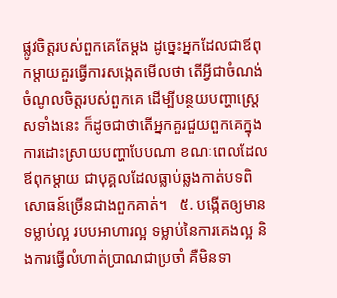ផ្លូវចិត្តរបស់ពួកគេតែម្តង ដូច្នេះអ្នកដែលជាឪពុកម្តាយគួរធ្វើការសង្កេតមើលថា តើអ្វីជាចំណង់ចំណូលចិត្តរបស់ពួកគេ ដើម្បីបន្ថយបញ្ហាស្ត្រេសទាំងនេះ ក៏ដូចជាថាតើអ្នកគួរជួយពួកគេក្នុងការដោះស្រាយបញ្ហាបែបណា ខណៈពេលដែលឪពុកម្តាយ ជាបុគ្គលដែលធ្លាប់ឆ្លងកាត់បទពិសោធន៍ច្រើនជាងពួកគាត់។   ៥. បង្កើតឲ្យមានទម្លាប់ល្អ របបអាហារល្អ ទម្លាប់នៃការគេងល្អ និងការធ្វើលំហាត់ប្រាណជាប្រចាំ គឺមិនទា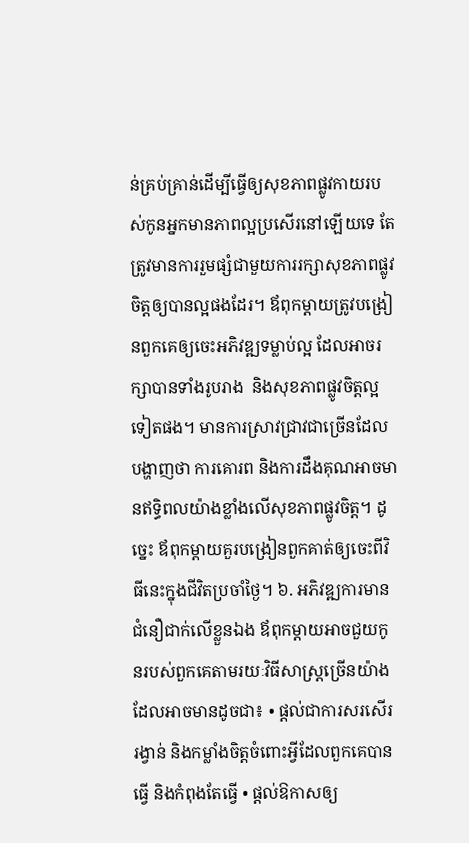ន់គ្រប់គ្រាន់ដើម្បីធ្វើឲ្យសុខភាពផ្លូវកាយរបស់កូនអ្នកមានភាពល្អប្រសើរនៅឡើយទេ តែត្រូវមានការរួមផ្សំជាមួយការរក្សាសុខភាពផ្លូវចិត្តឲ្យបានល្អផងដែរ។ ឪពុកម្តាយត្រូវបង្រៀនពួកគេឲ្យចេះអភិវឌ្ឍទម្លាប់ល្អ ដែលអាចរក្សាបានទាំងរូបរាង  និងសុខភាពផ្លូវចិត្តល្អទៀតផង។ មានការស្រាវជ្រាវជាច្រើនដែលបង្ហាញថា ការគោរព និងការដឹងគុណអាចមានឥទ្ធិពលយ៉ាងខ្លាំងលើសុខភាពផ្លូវចិត្ត។ ដូច្នេះ ឪពុកម្តាយគួរបង្រៀនពួកគាត់ឲ្យចេះពីវិធីនេះក្នុងជីវិតប្រចាំថ្ងៃ។ ៦. អភិវឌ្ឍការមានជំនឿជាក់លើខ្លួនឯង ឪពុកម្តាយអាចជួយកូនរបស់ពួកគេតាមរយៈវិធីសាស្រ្តច្រើនយ៉ាង ដែលអាចមានដូចជា៖ • ផ្តល់ជាការសរសើរ រង្វាន់ និងកម្លាំងចិត្តចំពោះអ្វីដែលពួកគេបានធ្វើ និងកំពុងតែធ្វើ • ផ្តល់ឱកាសឲ្យ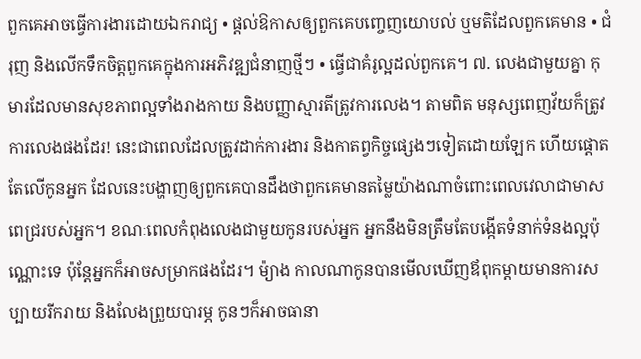ពួកគេអាចធ្វើការងារដោយឯករាជ្យ • ផ្តល់ឱកាសឲ្យពួកគេបញ្ចេញយោបល់ ឬមតិដែលពួកគេមាន • ជំរុញ និងលើកទឹកចិត្តពួកគេក្នុងការអភិវឌ្ឍជំនាញថ្មីៗ • ធ្វើជាគំរូល្អដល់ពួកគេ។ ៧. លេងជាមួយគ្នា កុមារដែលមានសុខភាពល្អទាំងរាងកាយ និងបញ្ញាស្មារតីត្រូវការលេង។ តាមពិត មនុស្សពេញវ័យក៏ត្រូវការលេងផងដែរ! នេះជាពេលដែលត្រូវដាក់ការងារ និងកាតព្វកិច្ចផ្សេងៗទៀតដោយឡែក ហើយផ្ដោតតែលើកូនអ្នក ដែលនេះបង្ហាញឲ្យពួកគេបានដឹងថាពួកគេមានតម្លៃយ៉ាងណាចំពោះពេលវេលាជាមាសពេជ្ររបស់អ្នក។ ខណៈពេលកំពុងលេងជាមួយកូនរបស់អ្នក អ្នកនឹងមិនត្រឹមតែបង្កើតទំនាក់ទំនងល្អប៉ុណ្ណោះទេ ប៉ុន្តែអ្នកក៏អាចសម្រាកផងដែរ។ ម៉្យាង កាលណាកូនបានមើលឃើញឪពុកម្តាយមានការសប្បាយរីករាយ និងលែងព្រួយបារម្ភ កូនៗក៏អាចធានា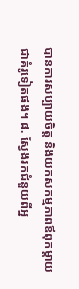បានការសប្បាយចិត្ត និងយកសកម្មភាពឪពុកម្តាយជាគំរូទៀតផង។ ៨. ស្វែងរកជំនួយពីអ្ន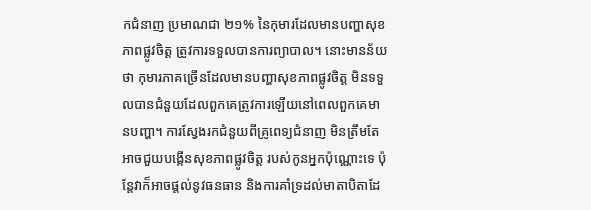កជំនាញ ប្រមាណជា ២១% នៃកុមារដែលមានបញ្ហាសុខភាពផ្លូវចិត្ត ត្រូវការទទួលបានការព្យាបាល។ នោះមានន័យថា កុមារភាគច្រើនដែលមានបញ្ហាសុខភាពផ្លូវចិត្ត មិនទទួលបានជំនួយដែលពួកគេត្រូវការឡើយនៅពេលពួកគេមានបញ្ហា។ ការស្វែងរកជំនួយពីគ្រូពេទ្យជំនាញ មិនត្រឹមតែអាចជួយបង្កើនសុខភាពផ្លូវចិត្ត របស់កូនអ្នកប៉ុណ្ណោះទេ ប៉ុន្តែវាក៏អាចផ្តល់នូវធនធាន និងការគាំទ្រដល់មាតាបិតាដែ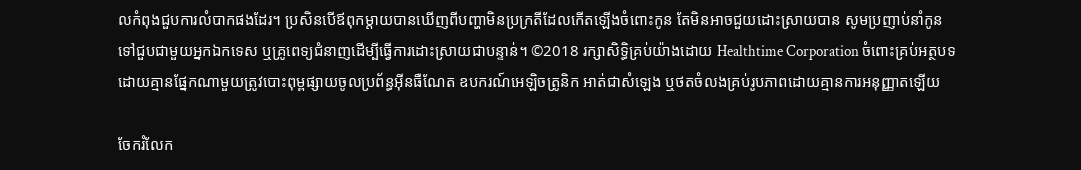លកំពុងជួបការលំបាកផងដែរ។ ប្រសិនបើឪពុកម្តាយបានឃើញពីបញ្ហាមិនប្រក្រតីដែលកើតឡើងចំពោះកូន តែមិនអាចជួយដោះស្រាយបាន សូមប្រញាប់នាំកូនទៅជួបជាមួយអ្នកឯកទេស ឬគ្រូពេទ្យជំនាញដើម្បីធ្វើការដោះស្រាយជាបន្ទាន់។ ©2018 រក្សាសិទ្ធិគ្រប់យ៉ាងដោយ Healthtime Corporation ចំពោះគ្រប់អត្ថបទដោយគ្មានផ្នែកណាមួយត្រូវបោះពុម្ពផ្សាយចូលប្រព័ន្ធអ៊ីនធឺណែត ឧបករណ៍អេឡិចត្រូនិក អាត់ជាសំឡេង ឬថតចំលងគ្រប់រូបភាពដោយគ្មានការអនុញ្ញាតឡើយ

ចែករំលែក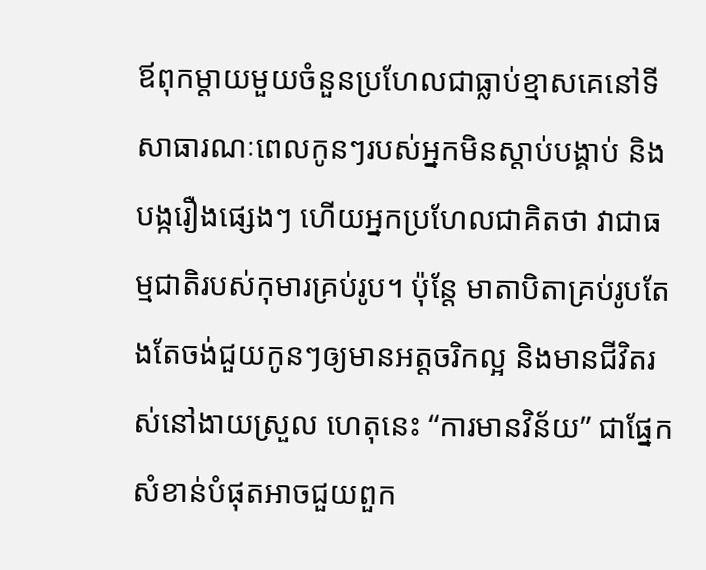ឪពុកម្តាយមួយចំនួនប្រហែលជាធ្លាប់ខ្មាសគេនៅទីសាធារណៈពេលកូនៗរបស់អ្នកមិនស្តាប់បង្គាប់ និងបង្ករឿងផ្សេងៗ ហើយអ្នកប្រហែលជាគិតថា វាជាធម្មជាតិរបស់កុមារគ្រប់រូប។ ប៉ុន្តែ មាតាបិតាគ្រប់រូបតែងតែចង់ជួយកូនៗឲ្យមានអត្តចរិកល្អ និងមានជីវិតរស់នៅងាយស្រួល ហេតុនេះ “ការមានវិន័យ” ជាផ្នែកសំខាន់បំផុតអាចជួយពួក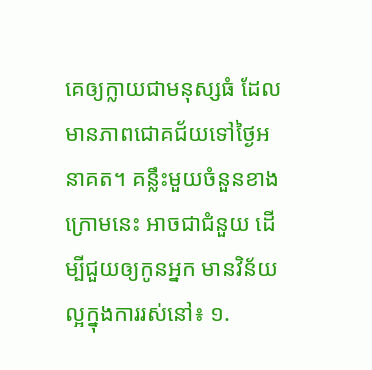គេឲ្យក្លាយជាមនុស្សធំ ដែលមានភាពជោគជ័យទៅថ្ងៃអនាគត។ គន្លឹះមួយចំនួនខាងក្រោមនេះ អាចជាជំនួយ ដើម្បីជួយឲ្យកូនអ្នក មានវិន័យល្អក្នុងការរស់នៅ៖ ១.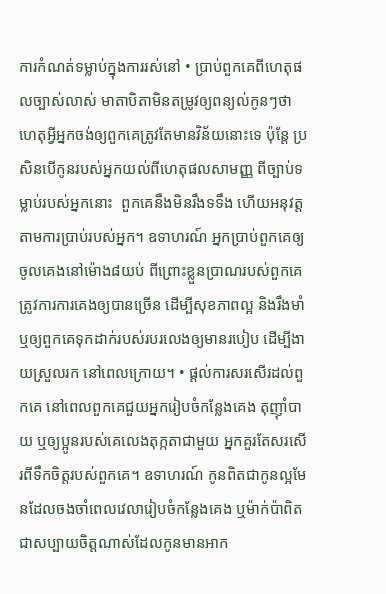ការកំណត់ទម្លាប់ក្នុងការរស់នៅ • ប្រាប់ពួកគេពីហេតុផលច្បាស់លាស់ មាតាបិតាមិនតម្រូវឲ្យពន្យល់កូនៗថាហេតុអ្វីអ្នកចង់ឲ្យពួកគេត្រូវតែមានវិន័យនោះទេ ប៉ុន្តែ ប្រសិនបើកូនរបស់អ្នកយល់ពីហេតុផលសាមញ្ញ ពីច្បាប់ទម្លាប់របស់អ្នកនោះ  ពួកគេនឹងមិនរឹងទទឹង ហើយអនុវត្តតាមការប្រាប់របស់អ្នក។ ឧទាហរណ៍ អ្នកប្រាប់ពួកគេឲ្យចូលគេងនៅម៉ោង៨យប់ ពីព្រោះខ្លួនប្រាណរបស់ពួកគេត្រូវការការគេងឲ្យបានច្រើន ដើម្បីសុខភាពល្អ និងរឹងមាំ ឬឲ្យពួកគេទុកដាក់របស់របរលេងឲ្យមានរបៀប ដើម្បីងាយស្រួលរក នៅពេលក្រោយ។ • ផ្តល់ការសរសើរដល់ពួកគេ នៅពេលពួកគេជួយអ្នករៀបចំកន្លែងគេង តុញ៉ាំបាយ ឬឲ្យប្អូនរបស់គេលេងតុក្កតាជាមួយ អ្នកគួរតែសរសើរពីទឹកចិត្តរបស់ពួកគេ។ ឧទាហរណ៍ កូនពិតជាកូនល្អមែនដែលចងចាំពេលវេលារៀបចំកន្លែងគេង ឬម៉ាក់ប៉ាពិតជាសប្បាយចិត្តណាស់ដែលកូនមានអាក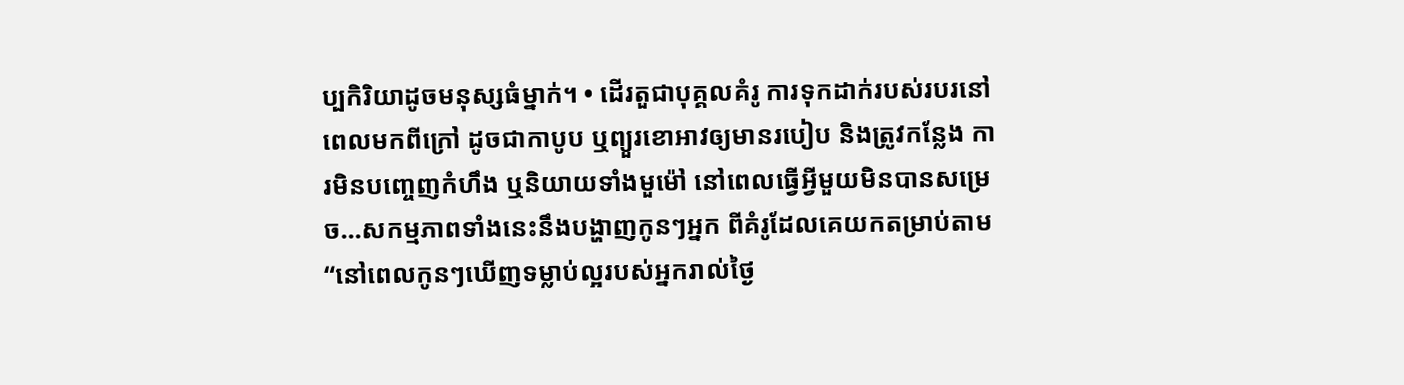ប្បកិរិយាដូចមនុស្សធំម្នាក់។ • ដើរតួជាបុគ្គលគំរូ ការទុកដាក់របស់របរនៅពេលមកពីក្រៅ ដូចជាកាបូប ឬព្យួរខោអាវឲ្យមានរបៀប និងត្រូវកន្លែង ការមិនបញ្ចេញកំហឹង ឬនិយាយទាំងមួម៉ៅ នៅពេលធ្វើអ្វីមួយមិនបានសម្រេច...សកម្មភាពទាំងនេះនឹងបង្ហាញកូនៗអ្នក ពីគំរូដែលគេយកតម្រាប់តាម “នៅពេលកូនៗឃើញទម្លាប់ល្អរបស់អ្នករាល់ថ្ងៃ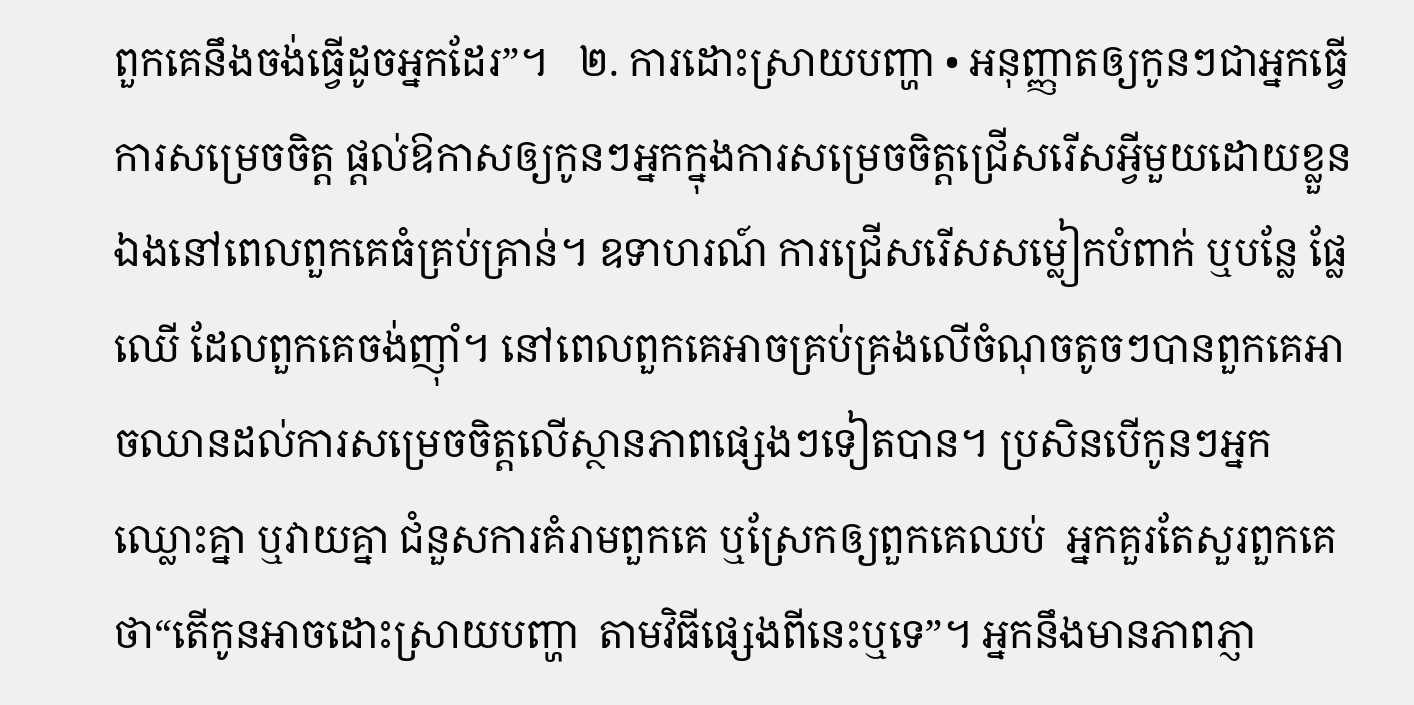ពួកគេនឹងចង់ធ្វើដូចអ្នកដែរ”។   ២. ការដោះស្រាយបញ្ហា • អនុញ្ញាតឲ្យកូនៗជាអ្នកធ្វើការសម្រេចចិត្ត ផ្តល់ឱកាសឲ្យកូនៗអ្នកក្នុងការសម្រេចចិត្តជ្រើសរើសអ្វីមួយដោយខ្លួនឯងនៅពេលពួកគេធំគ្រប់គ្រាន់។ ឧទាហរណ៍ ការជ្រើសរើសសម្លៀកបំពាក់ ឬបន្លែ ផ្លែឈើ ដែលពួកគេចង់ញ៉ាំ។ នៅពេលពួកគេអាចគ្រប់គ្រងលើចំណុចតូចៗបានពួកគេអាចឈានដល់ការសម្រេចចិត្តលើស្ថានភាពផ្សេងៗទៀតបាន។ ប្រសិនបើកូនៗអ្នក ឈ្លោះគ្នា ឬវាយគ្នា ជំនួសការគំរាមពួកគេ ឬស្រែកឲ្យពួកគេឈប់  អ្នកគួរតែសួរពួកគេថា“តើកូនអាចដោះស្រាយបញ្ហា  តាមវិធីផ្សេងពីនេះឬទេ”។ អ្នកនឹងមានភាពភ្ញា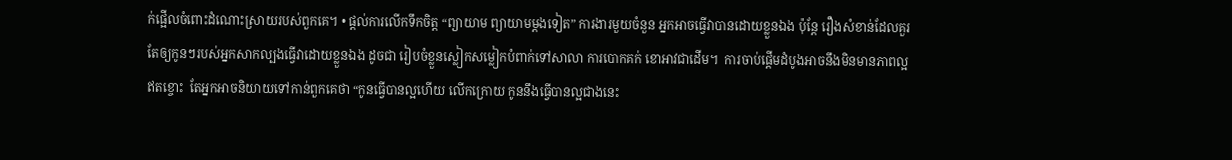ក់ផ្អើលចំពោះដំណោះស្រាយរបស់ពួកគេ។ • ផ្តល់ការលើកទឹកចិត្ត “ព្យាយាម ព្យាយាមម្តងទៀត” ការងារមួយចំនួន អ្នកអាចធ្វើវាបានដោយខ្លួនឯង ប៉ុន្តែ រឿងសំខាន់ដែលគួរតែឲ្យកូនៗរបស់អ្នកសាកល្បងធ្វើវាដោយខ្លួនឯង ដូចជា រៀបចំខ្លួនស្លៀកសម្លៀកបំពាក់ទៅសាលា ការបោកគក់ ខោអាវជាដើម។  ការចាប់ផ្តើមដំបូងអាចនឹងមិនមានភាពល្អឥតខ្ចោះ  តែអ្នកអាចនិយាយទៅកាន់ពួកគេថា “កូនធ្វើបានល្អហើយ លើកក្រោយ កូននឹងធ្វើបានល្អជាងនេះ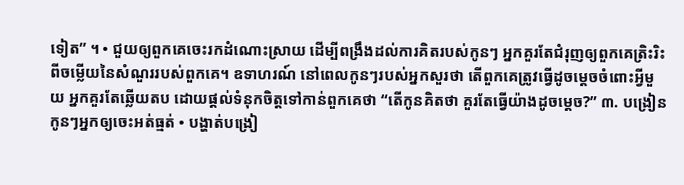ទៀត” ។ • ជួយឲ្យពួកគេចេះរកដំណោះស្រាយ ដើម្បីពង្រឹងដល់ការគិតរបស់កូនៗ អ្នកគួរតែជំរុញឲ្យពួកគេត្រិះរិះពីចម្លើយនៃសំណួររបស់ពួកគេ។ ឧទាហរណ៍ នៅពេលកូនៗរបស់អ្នកសួរថា តើពួកគេត្រូវធ្វើដូចម្តេចចំពោះអ្វីមួយ អ្នកគួរតែឆ្លើយតប ដោយផ្តល់ទំនុកចិត្តទៅកាន់ពួកគេថា “តើកូនគិតថា គួរតែធ្វើយ៉ាងដូចម្តេច?” ៣. បង្រៀនកូនៗអ្នកឲ្យចេះអត់ធ្មត់ • បង្ហាត់បង្រៀ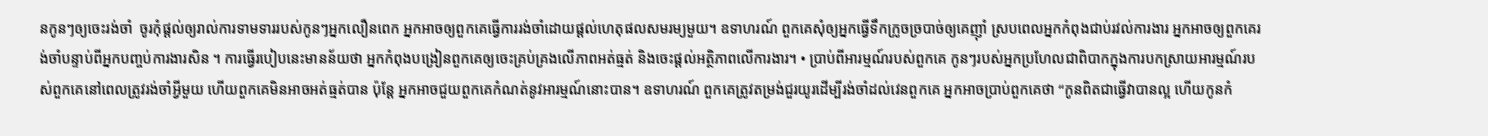នកូនៗឲ្យចេះរង់ចាំ  ចូរកុំផ្តល់ឲ្យរាល់ការទាមទាររបស់កូនៗអ្នកលឿនពេក អ្នកអាចឲ្យពួកគេធ្វើការរង់ចាំដោយផ្តល់ហេតុផលសមរម្យមួយ។ ឧទាហរណ៍ ពួកគេសុំឲ្យអ្នកធ្វើទឹកក្រូចច្របាច់ឲ្យគេញ៉ាំ ស្របពេលអ្នកកំពុងជាប់រវល់ការងារ អ្នកអាចឲ្យពួកគេរង់ចាំបន្ទាប់ពីអ្នកបញ្ចប់ការងារសិន ។ ការធ្វើរបៀបនេះមានន័យថា អ្នកកំពុងបង្រៀនពួកគេឲ្យចេះគ្រប់គ្រងលើភាពអត់ធ្មត់ និងចេះផ្តល់អតិ្ថភាពលើការងារ។ • ប្រាប់ពីអារម្មណ៍របស់ពួកគេ កូនៗរបស់អ្នកប្រហែលជាពិបាកក្នុងការបកស្រាយអារម្មណ៍របស់ពួកគេនៅពេលត្រូវរង់ចាំអ្វីមួយ ហើយពួកគេមិនអាចអត់ធ្មត់បាន ប៉ុន្តែ អ្នកអាចជួយពួកគេកំណត់នូវអារម្មណ៍នោះបាន។ ឧទាហរណ៍ ពួកគេត្រូវតម្រង់ជួរយូរដើម្បីរង់ចាំដល់វេនពួកគេ អ្នកអាចប្រាប់ពួកគេថា “កូនពិតជាធ្វើវាបានល្អ ហើយកូនកំ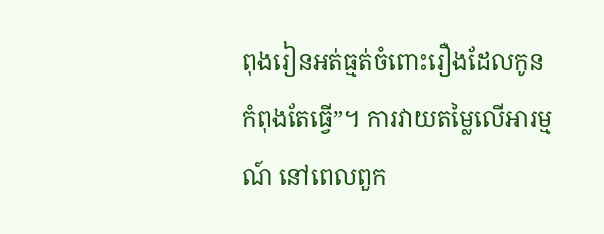ពុងរៀនអត់ធ្មត់ចំពោះរឿងដែលកូនកំពុងតែធ្វើ”។ ការវាយតម្លៃលើអារម្មណ៍ នៅពេលពួក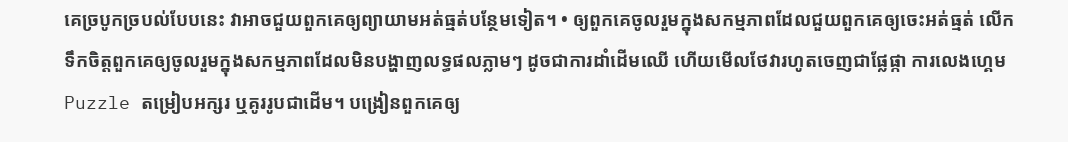គេច្របូកច្របល់បែបនេះ វាអាចជួយពួកគេឲ្យព្យាយាមអត់ធ្មត់បន្ថែមទៀត។ • ឲ្យពួកគេចូលរួមក្នុងសកម្មភាពដែលជួយពួកគេឲ្យចេះអត់ធ្មត់ លើកទឹកចិត្តពួកគេឲ្យចូលរួមក្នុងសកម្មភាពដែលមិនបង្ហាញលទ្ធផលភ្លាមៗ ដូចជាការដាំដើមឈើ ហើយមើលថែវារហូតចេញជាផ្លែផ្កា ការលេងហ្គេម Puzzle តម្រៀបអក្សរ ឬគូររូបជាដើម។ បង្រៀនពួកគេឲ្យ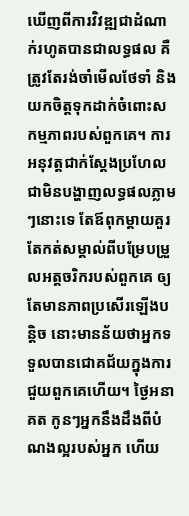ឃើញពីការវិវឌ្ឍជាដំណាក់រហូតបានជាលទ្ធផល គឺត្រូវតែរង់ចាំមើលថែទាំ និងយកចិត្តទុកដាក់ចំពោះសកម្មភាពរបស់ពួកគេ។ ការអនុវត្តជាក់ស្តែងប្រហែលជាមិនបង្ហាញលទ្ធផលភ្លាមៗនោះទេ តែឪពុកម្តាយគួរតែកត់សម្គាល់ពីបម្រែបម្រួលអត្តចរិករបស់ពួកគេ ឲ្យតែមានភាពប្រសើរឡើងបន្តិច នោះមានន័យថាអ្នកទទួលបានជោគជ័យក្នុងការជួយពួកគេហើយ។ ថ្ងៃអនាគត កូនៗអ្នកនឹងដឹងពីបំណងល្អរបស់អ្នក ហើយ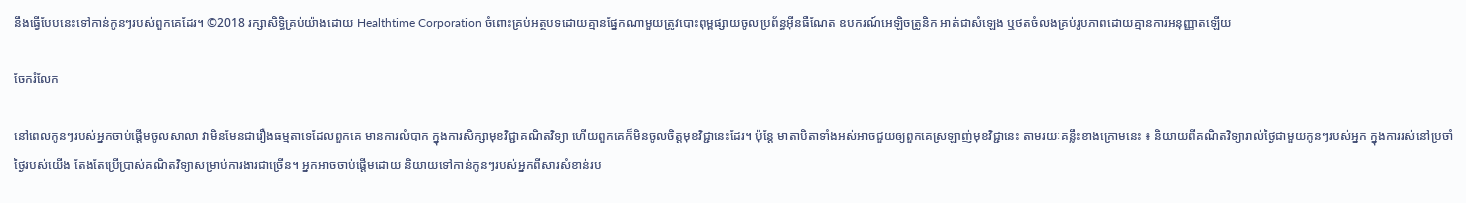នឹងធ្វើបែបនេះទៅកាន់កូនៗរបស់ពួកគេដែរ។ ©2018 រក្សាសិទ្ធិគ្រប់យ៉ាងដោយ Healthtime Corporation ចំពោះគ្រប់អត្ថបទដោយគ្មានផ្នែកណាមួយត្រូវបោះពុម្ពផ្សាយចូលប្រព័ន្ធអ៊ីនធឺណែត ឧបករណ៍អេឡិចត្រូនិក អាត់ជាសំឡេង ឬថតចំលងគ្រប់រូបភាពដោយគ្មានការអនុញ្ញាតឡើយ

ចែករំលែក

នៅពេលកូនៗរបស់អ្នកចាប់ផ្តើមចូលសាលា វាមិនមែនជារឿងធម្មតាទេដែលពួកគេ មានការលំបាក ក្នុងការសិក្សាមុខវិជ្ជាគណិតវិទ្យា ហើយពួកគេក៏មិនចូលចិត្តមុខវិជ្ជានេះដែរ។ ប៉ុន្តែ មាតាបិតាទាំងអស់អាចជួយឲ្យពួកគេស្រឡាញ់មុខវិជ្ជានេះ តាមរយៈគន្លឹះខាងក្រោមនេះ ៖ និយាយពីគណិតវិទ្យារាល់ថ្ងៃជាមួយកូនៗរបស់អ្នក ក្នុងការរស់នៅប្រចាំថ្ងៃរបស់យើង តែងតែប្រើប្រាស់គណិតវិទ្យាសម្រាប់ការងារជាច្រើន។ អ្នកអាចចាប់ផ្តើមដោយ និយាយទៅកាន់កូនៗរបស់អ្នកពីសារសំខាន់រប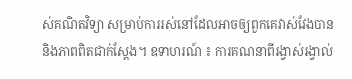ស់គណិតវិទ្យា សម្រាប់ការរស់នៅដែលអាចឲ្យពួកគេវាស់វែងបាន និងភាពពិតជាក់ស្តែង។ ឧទាហរណ៍ ៖ ការគណនាពីរង្វាស់រង្វាល់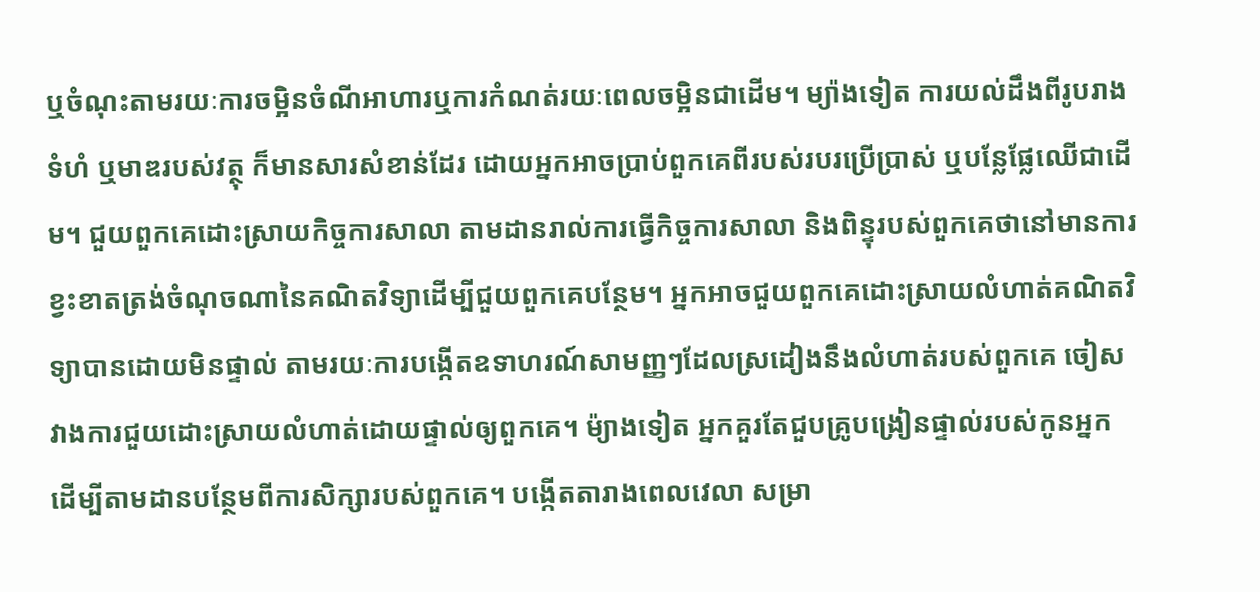ឬចំណុះតាមរយៈការចម្អិនចំណីអាហារឬការកំណត់រយៈពេលចម្អិនជាដើម។ ម្យ៉ាងទៀត ការយល់ដឹងពីរូបរាង ទំហំ ឬមាឌរបស់វត្ថុ ក៏មានសារសំខាន់ដែរ ដោយអ្នកអាចប្រាប់ពួកគេពីរបស់របរប្រើប្រាស់ ឬបន្លែផ្លែឈើជាដើម។ ជួយពួកគេដោះស្រាយកិច្ចការសាលា តាមដានរាល់ការធ្វើកិច្ចការសាលា និងពិន្ទុរបស់ពួកគេថានៅមានការខ្វះខាតត្រង់ចំណុចណានៃគណិតវិទ្យាដើម្បីជួយពួកគេបន្ថែម។ អ្នកអាចជួយពួកគេដោះស្រាយលំហាត់គណិតវិទ្យាបានដោយមិនផ្ទាល់ តាមរយៈការបង្កើតឧទាហរណ៍សាមញ្ញៗដែលស្រដៀងនឹងលំហាត់របស់ពួកគេ ចៀសវាងការជួយដោះស្រាយលំហាត់ដោយផ្ទាល់ឲ្យពួកគេ។ ម៉្យាងទៀត អ្នកគួរតែជួបគ្រូបង្រៀនផ្ទាល់របស់កូនអ្នក ដើម្បីតាមដានបន្ថែមពីការសិក្សារបស់ពួកគេ។ បង្កើតតារាងពេលវេលា សម្រា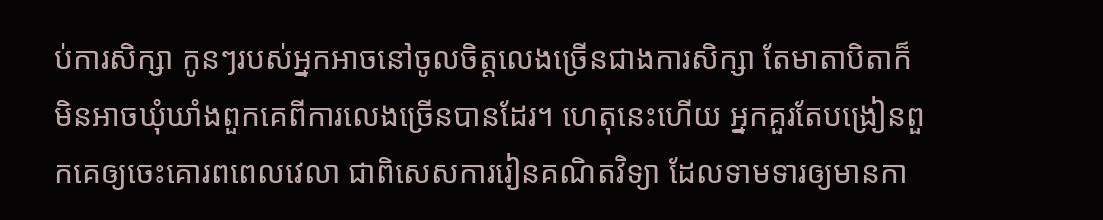ប់ការសិក្សា កូនៗរបស់អ្នកអាចនៅចូលចិត្តលេងច្រើនជាងការសិក្សា តែមាតាបិតាក៏មិនអាចឃុំឃាំងពួកគេពីការលេងច្រើនបានដែរ។ ហេតុនេះហើយ អ្នកគួរតែបង្រៀនពួកគេឲ្យចេះគោរពពេលវេលា ជាពិសេសការរៀនគណិតវិទ្យា ដែលទាមទារឲ្យមានកា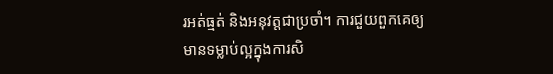រអត់ធ្មត់ និងអនុវត្តជាប្រចាំ។ ការជួយពួកគេឲ្យមានទម្លាប់ល្អក្នុងការសិ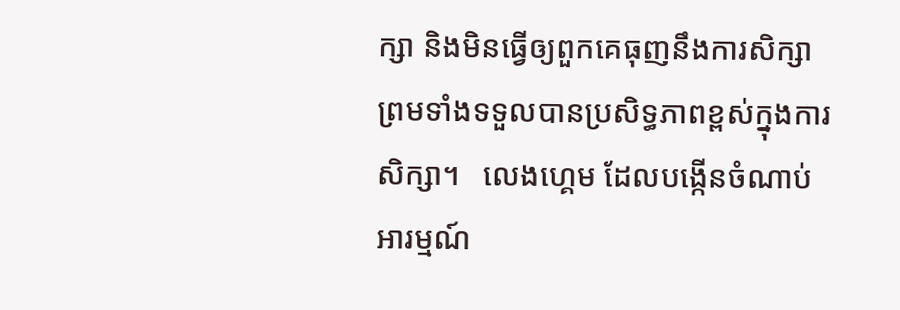ក្សា និងមិនធ្វើឲ្យពួកគេធុញនឹងការសិក្សា ព្រមទាំងទទួលបានប្រសិទ្ធភាពខ្ពស់ក្នុងការសិក្សា។   លេងហ្គេម ដែលបង្កើនចំណាប់អារម្មណ៍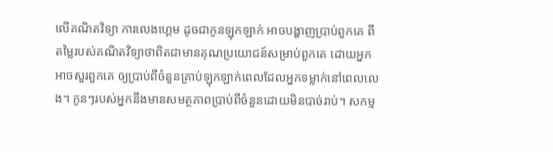លើគណិតវិទ្យា ការលេងហ្គេម ដូចជាកូនឡុកឡាក់ អាចបង្ហាញប្រាប់ពួកគេ ពីតម្លៃរបស់គណិតវិទ្យាថាពិតជាមានគុណប្រយោជន៍សម្រាប់ពួកគេ ដោយអ្នកអាចសួរពួកគេ ឲ្យប្រាប់ពីចំនួនគ្រាប់ឡុកឡាក់ពេលដែលអ្នកទម្លាក់នៅពេលលេង។ កូនៗរបស់អ្នកនឹងមានសមត្ថភាពប្រាប់ពីចំនួនដោយមិនបាច់រាប់។ សកម្ម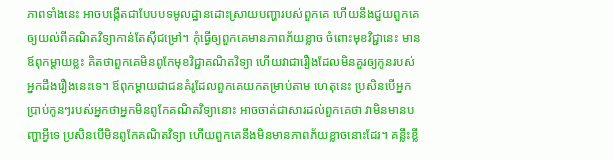ភាពទាំងនេះ អាចបង្កើតជាបែបបទមូលដ្ឋានដោះស្រាយបញ្ហារបស់ពួកគេ ហើយនឹងជួយពួកគេឲ្យយល់ពីគណិតវិទ្យាកាន់តែស៊ីជម្រៅ។ កុំធ្វើឲ្យពួកគេមានភាពភ័យខ្លាច ចំពោះមុខវិជ្ជានេះ មានឪពុកម្តាយខ្លះ គិតថាពួកគេមិនពូកែមុខវិជ្ជាគណិតវិទ្យា ហើយវាជារឿងដែលមិនគួរឲ្យកូនរបស់អ្នកដឹងរឿងនេះទេ។ ឪពុកម្តាយជាជនគំរូដែលពួកគេយកតម្រាប់តាម ហេតុនេះ ប្រសិនបើអ្នកប្រាប់កូនៗរបស់អ្នកថាអ្នកមិនពូកែគណិតវិទ្យានោះ អាចចាត់ជាសារដល់ពួកគេថា វាមិនមានបញ្ហាអ្វីទេ ប្រសិនបើមិនពូកែគណិតវិទ្យា ហើយពួកគេនឹងមិនមានភាពភ័យខ្លាចនោះដែរ។ គន្លឹះខ្លី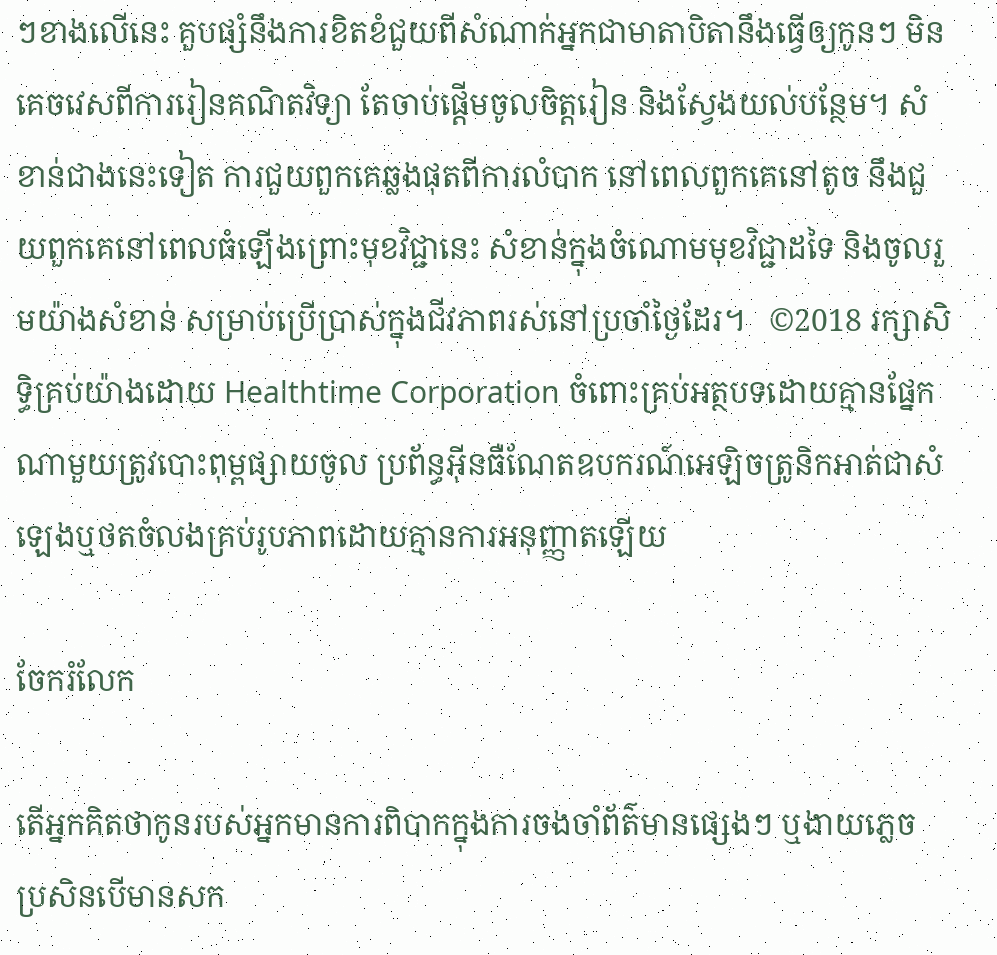ៗខាងលើនេះ គួបផ្សំនឹងការខិតខំជួយពីសំណាក់អ្នកជាមាតាបិតានឹងធ្វើឲ្យកូនៗ មិនគេចវេសពីការរៀនគណិតវិទ្យា តែចាប់ផ្តើមចូលចិត្តរៀន និងស្វែងយល់បន្ថែម។ សំខាន់ជាងនេះទៀត ការជួយពួកគេឆ្លងផុតពីការលំបាក នៅពេលពួកគេនៅតូច នឹងជួយពួកគេនៅពេលធំឡើងព្រោះមុខវិជ្ជានេះ សំខាន់ក្នុងចំណោមមុខវិជ្ជាដទៃ និងចូលរួមយ៉ាងសំខាន់ សម្រាប់ប្រើប្រាស់ក្នុងជីវភាពរស់នៅប្រចាំថ្ងៃដែរ។   ©2018 រក្សាសិទ្ធិគ្រប់យ៉ាងដោយ Healthtime Corporation ចំពោះគ្រប់អត្ថបទដោយគ្មានផ្នែកណាមួយត្រូវបោះពុម្ពផ្សាយចូល ប្រព័ន្ធអ៊ីនធឺណែតឧបករណ៍អេឡិចត្រូនិកអាត់ជាសំឡេងឬថតចំលងគ្រប់រូបភាពដោយគ្មានការអនុញ្ញាតឡើយ

ចែករំលែក

តើអ្នកគិតថាកូនរបស់អ្នកមានការពិបាកក្នុងការចងចាំព័ត៌មានផ្សេងៗ ឬងាយភ្លេច ប្រសិនបើមានសក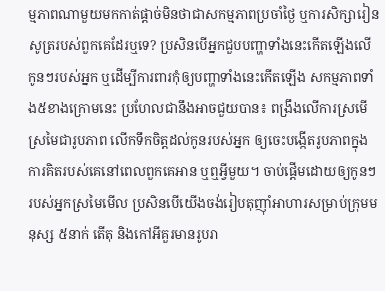ម្មភាពណាមួយមកកាត់ផ្តាច់មិនថាជាសកម្មភាពប្រចាំថ្ងៃ ឬការសិក្សារៀនសូត្ររបស់ពួកគេដែរឬទេ? ប្រសិនបើអ្នកជួបបញ្ហាទាំងនេះកើតឡើងលើកូនៗរបស់អ្នក ឬដើម្បីការពារកុំឲ្យបញ្ហាទាំងនេះកើតឡើង សកម្មភាពទាំង៥ខាងក្រោមនេះ ប្រហែលជានឹងអាចជួយបាន៖ ពង្រឹងលើការស្រមើស្រមៃជារូបភាព លើកទឹកចិត្តដល់កូនរបស់អ្នក ឲ្យចេះបង្កើតរូបភាពក្នុងការគិតរបស់គេនៅពេលពួកគេអាន ឬឮអ្វីមួយ។ ចាប់ផ្តើមដោយឲ្យកូនៗរបស់អ្នកស្រមៃមើល ប្រសិនបើយើងចង់រៀបតុញ៉ាំអាហារសម្រាប់ក្រុមមនុស្ស ៥នាក់ តើតុ និងកៅអីគួរមានរូបរា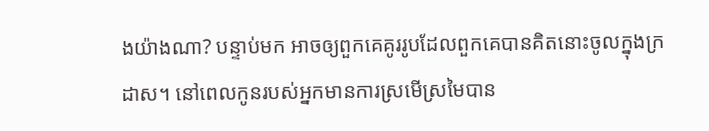ងយ៉ាងណា? បន្ទាប់មក អាចឲ្យពួកគេគូររូបដែលពួកគេបានគិតនោះចូលក្នុងក្រដាស។ នៅពេលកូនរបស់អ្នកមានការស្រមើស្រមៃបាន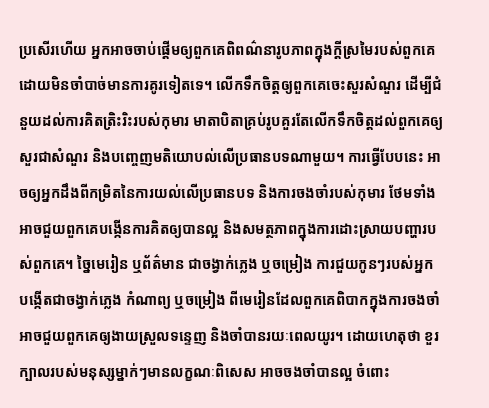ប្រសើរហើយ អ្នកអាចចាប់ផ្តើមឲ្យពួកគេពិពណ៌នារូបភាពក្នុងក្តីស្រមៃរបស់ពួកគេដោយមិនចាំបាច់មានការគូរទៀតទេ។ លើកទឹកចិត្តឲ្យពួកគេចេះសួរសំណួរ ដើម្បីជំនួយដល់ការគិតត្រិះរិះរបស់កុមារ មាតាបិតាគ្រប់រូបគួរតែលើកទឹកចិត្តដល់ពួកគេឲ្យសួរជាសំណួរ និងបញ្ចេញមតិយោបល់លើប្រធានបទណាមួយ។ ការធ្វើបែបនេះ អាចឲ្យអ្នកដឹងពីកម្រិតនៃការយល់លើប្រធានបទ និងការចងចាំរបស់កុមារ ថែមទាំងអាចជួយពួកគេបង្កើនការគិតឲ្យបានល្អ និងសមត្ថភាពក្នុងការដោះស្រាយបញ្ហារបស់ពួកគេ។ ច្នៃមេរៀន ឬព័ត៌មាន ជាចង្វាក់ភ្លេង ឬចម្រៀង ការជួយកូនៗរបស់អ្នក បង្កើតជាចង្វាក់ភ្លេង កំណាព្យ ឬចម្រៀង ពីមេរៀនដែលពួកគេពិបាកក្នុងការចងចាំ អាចជួយពួកគេឲ្យងាយស្រួលទន្ទេញ និងចាំបានរយៈពេលយូរ។ ដោយហេតុថា ខួរក្បាលរបស់មនុស្សម្នាក់ៗមានលក្ខណៈពិសេស អាចចងចាំបានល្អ ចំពោះ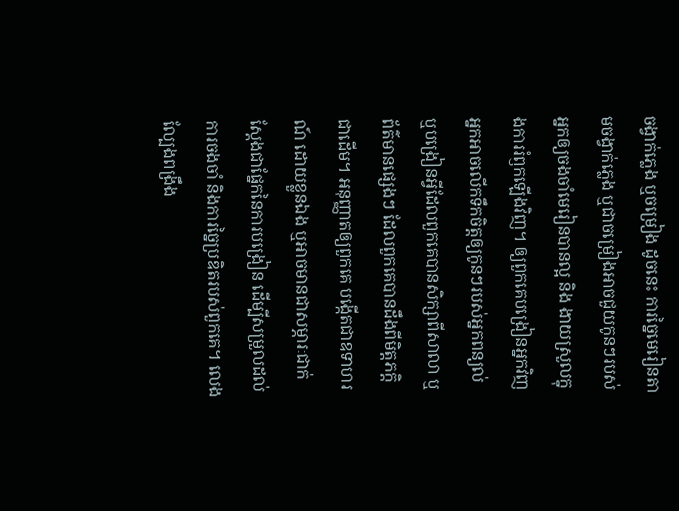ចង្វាក់ភ្លេង ឬចម្រៀង ដូចនេះ ការច្នៃមេរៀនតាមចង្វាក់ភ្លេង ឬជាចម្រៀងអាចជួយកូនៗរបស់អ្នកឲ្យចងចាំមេរៀនបានល្អ និង ងាយស្រួលក្នុងការរំឭកឡើងវិញ។ ឲ្យពួកគេបង្រៀនអ្នកវិញ អ្នកអាចលើកទឹកចិត្តឲ្យកូនៗរបស់អ្នកពន្យល់ ឬបង្រៀនអ្វីដែលពួកគេបានសិក្សាពីសាលា ឬព័ត៌មានផ្សេងៗ ដែលពួកគេបានដឹងពីមិត្តភក្តិជាដើម។ អនុញ្ញាតឲ្យពួកគេ បង្កើតជាឧទាហរណ៍ ដោយខ្លួនឯង ឬអាចមានជាសម្ភារៈជាក់ស្តែងជាផ្នែកនៃការបង្រៀន ដើម្បីសម្រួលដល់ការចងចាំ និងការច្នៃប្រឌិតរបស់ពួកគេ។ លេងល្បែងពង្រឹង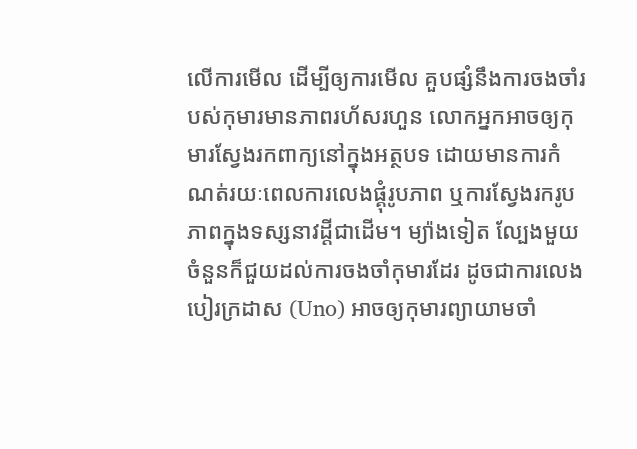លើការមើល ដើម្បីឲ្យការមើល គួបផ្សំនឹងការចងចាំរបស់កុមារមានភាពរហ័សរហួន លោកអ្នកអាចឲ្យកុមារស្វែងរកពាក្យនៅក្នុងអត្ថបទ ដោយមានការកំណត់រយៈពេលការលេងផ្គុំរូបភាព ឬការស្វែងរករូបភាពក្នុងទស្សនាវដ្តីជាដើម។ ម្យ៉ាងទៀត ល្បែងមួយចំនួនក៏ជួយដល់ការចងចាំកុមារដែរ ដូចជាការលេងបៀរក្រដាស (Uno) អាចឲ្យកុមារព្យាយាមចាំ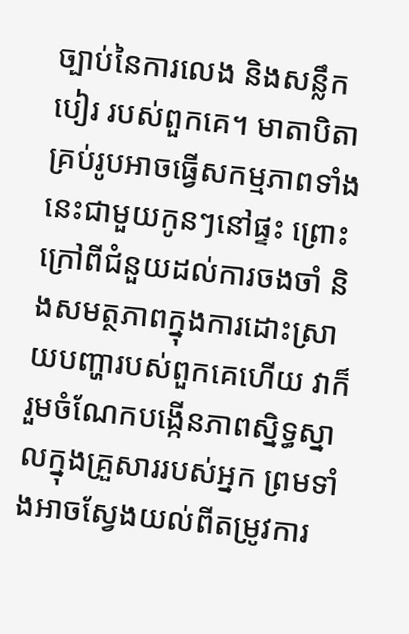ច្បាប់នៃការលេង និងសន្លឹកបៀរ របស់ពួកគេ។ មាតាបិតាគ្រប់រូបអាចធ្វើសកម្មភាពទាំងនេះជាមួយកូនៗនៅផ្ទះ ព្រោះក្រៅពីជំនួយដល់ការចងចាំ និងសមត្ថភាពក្នុងការដោះស្រាយបញ្ហារបស់ពួកគេហើយ វាក៏រួមចំណែកបង្កើនភាពស្និទ្ធស្នាលក្នុងគ្រួសាររបស់អ្នក ព្រមទាំងអាចស្វែងយល់ពីតម្រូវការ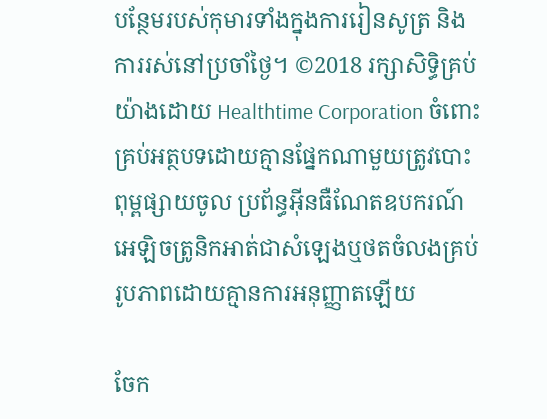បន្ថែមរបស់កុមារទាំងក្នុងការរៀនសូត្រ និង ការរស់នៅប្រចាំថ្ងៃ។ ©2018 រក្សាសិទ្ធិគ្រប់យ៉ាងដោយ Healthtime Corporation ចំពោះគ្រប់អត្ថបទដោយគ្មានផ្នែកណាមួយត្រូវបោះពុម្ពផ្សាយចូល ប្រព័ន្ធអ៊ីនធឺណែតឧបករណ៍អេឡិចត្រូនិកអាត់ជាសំឡេងឬថតចំលងគ្រប់រូបភាពដោយគ្មានការអនុញ្ញាតឡើយ

ចែក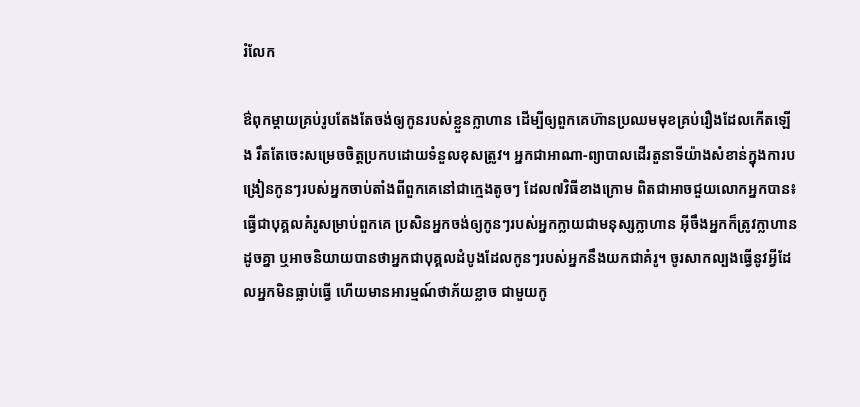រំលែក

ឳពុកម្តាយគ្រប់រូបតែងតែចង់ឲ្យកូនរបស់ខ្លួនក្លាហាន ដើម្បីឲ្យពួកគេហ៊ានប្រឈមមុខគ្រប់រឿងដែលកើតឡើង រឹតតែចេះសម្រេចចិត្តប្រកបដោយទំនួលខុសត្រូវ។ អ្នកជាអាណា-ព្យាបាលដើរតួនាទីយ៉ាងសំខាន់ក្នុងការបង្រៀនកូនៗរបស់អ្នកចាប់តាំងពីពួកគេនៅជាក្មេងតូចៗ ដែល៧វិធីខាងក្រោម ពិតជាអាចជួយលោកអ្នកបាន៖ ធ្វើជាបុគ្គលគំរូសម្រាប់ពួកគេ ប្រសិនអ្នកចង់ឲ្យកូនៗរបស់អ្នកក្លាយជាមនុស្សក្លាហាន អ៊ីចឹងអ្នកក៏ត្រូវក្លាហានដូចគ្នា ឬអាចនិយាយបានថាអ្នកជាបុគ្គលដំបូងដែលកូនៗរបស់អ្នកនឹងយកជាគំរូ។ ចូរសាកល្បងធ្វើនូវអ្វីដែលអ្នកមិនធ្លាប់ធ្វើ ហើយមានអារម្មណ៍ថាភ័យខ្លាច ជាមួយកូ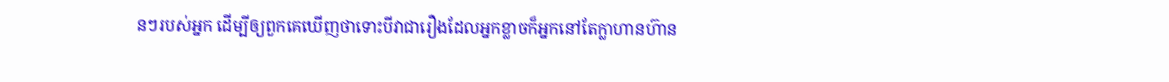នៗរបស់អ្នក ដើម្បីឲ្យពួកគេឃើញថាទោះបីវាជារឿងដែលអ្នកខ្លាចក៏អ្នកនៅតែក្លាហានហ៊ាន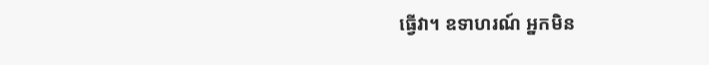ធ្វើវា។ ឧទាហរណ៍ អ្នកមិន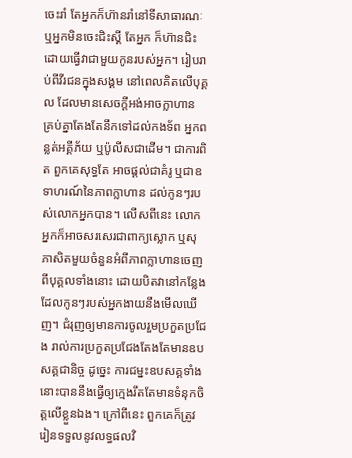ចេះរាំ តែអ្នកក៏ហ៊ានរាំនៅទីសាធារណៈ ឬអ្នកមិនចេះជិះស្គី តែអ្នក ក៏ហ៊ានជិះ ដោយធ្វើវាជាមួយកូនរបស់អ្នក។ រៀបរាប់ពីវីរជនក្នុងសង្គម នៅពេលគិតលើបុគ្គល ដែលមានសេចក្តីអង់អាចក្លាហាន គ្រប់គ្នាតែងតែនឹកទៅដល់កងទ័ព អ្នកពន្លត់អគ្គីភ័យ ឬប៉ូលីសជាដើម។ ជាការពិត ពួកគេសុទ្ធតែ អាចផ្តល់ជាគំរូ ឬជាឧទាហរណ៍នៃភាពក្លាហាន ដល់កូនៗរបស់លោកអ្នកបាន។ លើសពីនេះ លោកអ្នកក៏អាចសរសេរជាពាក្យស្លោក ឬសុភាសិតមួយចំនួនអំពីភាពក្លាហានចេញពីបុគ្គលទាំងនោះ ដោយបិតវានៅកន្លែងដែលកូនៗរបស់អ្នកងាយនឹងមើលឃើញ។ ជំរុញឲ្យមានការចូលរួមប្រកួតប្រជែង រាល់ការប្រកួតប្រជែងតែងតែមានឧបសគ្គជានិច្ច ដូច្នេះ ការជម្នះឧបសគ្គទាំងនោះបាននឹងធ្វើឲ្យក្មេងរឹតតែមានទំនុកចិត្តលើខ្លួនឯង។ ក្រៅពីនេះ ពួកគេក៏ត្រូវរៀនទទួលនូវលទ្ធផលវិ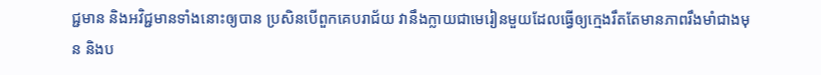ជ្ជមាន និងអវិជ្ជមានទាំងនោះឲ្យបាន ប្រសិនបើពួកគេបរាជ័យ វានឹងក្លាយជាមេរៀនមួយដែលធ្វើឲ្យក្មេងរឹតតែមានភាពរឹងមាំជាងមុន និងប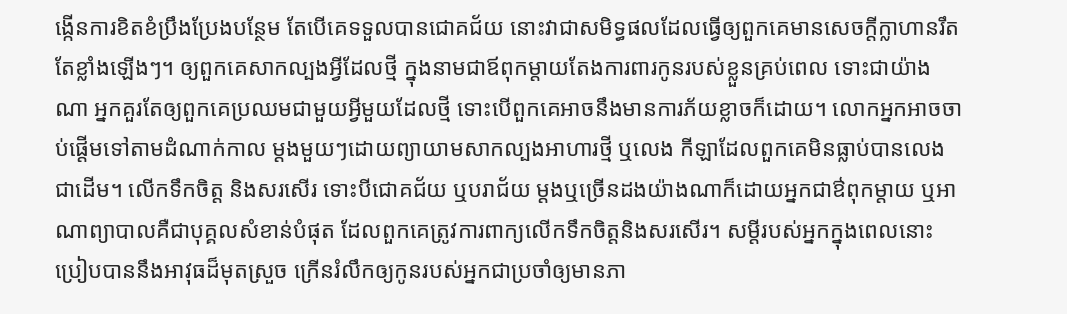ង្កើនការខិតខំប្រឹងប្រែងបន្ថែម តែបើគេទទួលបានជោគជ័យ នោះវាជាសមិទ្ធផលដែលធ្វើឲ្យពួកគេមានសេចក្តីក្លាហានរឹតតែខ្លាំងឡើងៗ។ ឲ្យពួកគេសាកល្បងអ្វីដែលថ្មី ក្នុងនាមជាឪពុកម្តាយតែងការពារកូនរបស់ខ្លួនគ្រប់ពេល ទោះជាយ៉ាងណា អ្នកគួរតែឲ្យពួកគេប្រឈមជាមួយអ្វីមួយដែលថ្មី ទោះបើពួកគេអាចនឹងមានការភ័យខ្លាចក៏ដោយ។ លោកអ្នកអាចចាប់ផ្តើមទៅតាមដំណាក់កាល ម្តងមួយៗដោយព្យាយាមសាកល្បងអាហារថ្មី ឬលេង កីឡាដែលពួកគេមិនធ្លាប់បានលេង ជាដើម។ លើកទឹកចិត្ត និងសរសើរ ទោះបីជោគជ័យ ឬបរាជ័យ ម្តងឬច្រើនដងយ៉ាងណាក៏ដោយអ្នកជាឳពុកម្តាយ ឬអាណាព្យាបាលគឺជាបុគ្គលសំខាន់បំផុត ដែលពួកគេត្រូវការពាក្យលើកទឹកចិត្តនិងសរសើរ។ សម្តីរបស់អ្នកក្នុងពេលនោះ ប្រៀបបាននឹងអាវុធដ៏មុតស្រួច ក្រើនរំលឹកឲ្យកូនរបស់អ្នកជាប្រចាំឲ្យមានភា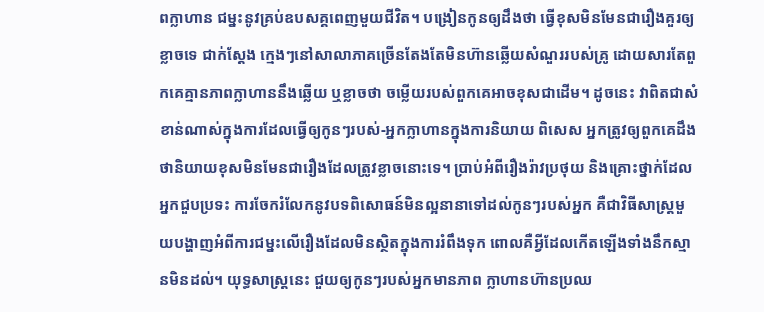ពក្លាហាន ជម្នះនូវគ្រប់ឧបសគ្គពេញមួយជីវិត។ បង្រៀនកូនឲ្យដឹងថា ធ្វើខុសមិនមែនជារឿងគួរឲ្យខ្លាចទេ ជាក់ស្តែង ក្មេងៗនៅសាលាភាគច្រើនតែងតែមិនហ៊ានឆ្លើយសំណួររបស់គ្រូ ដោយសារតែពួកគេគ្មានភាពក្លាហាននឹងឆ្លើយ ឬខ្លាចថា ចម្លើយរបស់ពួកគេអាចខុសជាដើម។ ដូចនេះ វាពិតជាសំខាន់ណាស់ក្នុងការដែលធ្វើឲ្យកូនៗរបស់-អ្នកក្លាហានក្នុងការនិយាយ ពិសេស អ្នកត្រូវឲ្យពួកគេដឹងថានិយាយខុសមិនមែនជារឿងដែលត្រូវខ្លាចនោះទេ។ ប្រាប់អំពីរឿងរ៉ាវប្រថុយ និងគ្រោះថ្នាក់ដែលអ្នកជួបប្រទះ ការចែករំលែកនូវបទពិសោធន៍មិនល្អនានាទៅដល់កូនៗរបស់អ្នក គឺជាវិធីសាស្រ្តមួយបង្ហាញអំពីការជម្នះលើរឿងដែលមិនស្ថិតក្នុងការរំពឹងទុក ពោលគឺអ្វីដែលកើតឡើងទាំងនឹកស្មានមិនដល់។ យុទ្ធសាស្ត្រនេះ ជួយឲ្យកូនៗរបស់អ្នកមានភាព ក្លាហានហ៊ានប្រឈ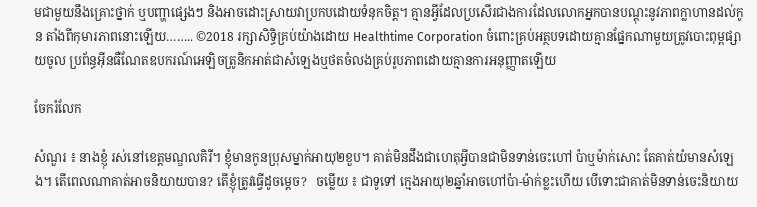មជាមួយនឹងគ្រោះថ្នាក់ ឬបញ្ហាផ្សេងៗ និងអាចដោះស្រាយវាប្រកបដោយទំនុកចិត្ត។ គ្មានអ្វីដែលប្រសើរជាងការដែលលោកអ្នកបានបណ្តុះនូវភាពក្លាហានដល់កូន តាំងពីកុមារភាពនោះឡើយ…….. ©2018 រក្សាសិទ្ធិគ្រប់យ៉ាងដោយ Healthtime Corporation ចំពោះគ្រប់អត្ថបទដោយគ្មានផ្នែកណាមួយត្រូវបោះពុម្ពផ្សាយចូល ប្រព័ន្ធអ៊ីនធឺណែតឧបករណ៍អេឡិចត្រូនិកអាត់ជាសំឡេងឬថតចំលងគ្រប់រូបភាពដោយគ្មានការអនុញ្ញាតឡើយ

ចែករំលែក

សំណួរ ៖ នាងខ្ញុំ រស់នៅខេត្តមណ្ឌលគិរី។ ខ្ញុំមានកូនប្រុសម្នាក់អាយុ២ខួប។ គាត់មិនដឹងជាហេតុអ្វីបានជាមិនទាន់ចេះហៅ ប៉ាឬម៉ាក់សោះ តែគាត់យំមានសំឡេង។ តើពេលណាគាត់អាចនិយាយបាន? តើខ្ញុំត្រូវធ្វើដូចម្តេច?   ចម្លើយ ៖ ជាទូទៅ ក្មេងអាយុ២ឆ្នាំអាចហៅប៉ា-ម៉ាក់ខ្លះហើយ បើទោះជាគាត់មិនទាន់ចេះនិយាយ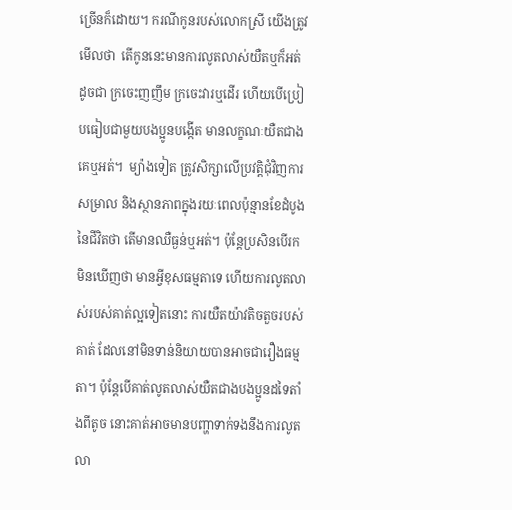ច្រើនក៏ដោយ។ ករណីកូនរបស់លោកស្រី យើងត្រូវមើលថា  តើកូននេះមានការលូតលាស់យឺតឬក៏អត់ ដូចជា ក្រចេះញញឹម ក្រចេះវារឬដើរ ហើយបើប្រៀបធៀបជាមួយបងប្អូនបង្កើត មានលក្ខណៈយឺតជាងគេឬអត់។  ម្យ៉ាងទៀត ត្រូវសិក្សាលើប្រវត្តិជុំវិញការសម្រាល និងស្ថានភាពក្នុងរយៈពេលប៉ុន្មានខែដំបូងនៃជីវិតថា តើមានឈឺធ្ងន់ឬអត់។ ប៉ុន្តែប្រសិនបើរកមិនឃើញថា មានអ្វីខុសធម្មតាទេ ហើយការលូតលាស់របស់គាត់ល្អទៀតនោះ ការយឺតយ៉ាវតិចតួចរបស់គាត់ ដែលនៅមិនទាន់និយាយបានអាចជារឿងធម្មតា។ ប៉ុន្តែបើគាត់លូតលាស់យឺតជាងបងប្អូនដទៃតាំងពីតូច នោះគាត់អាចមានបញ្ហាទាក់ទងនឹងការលូតលា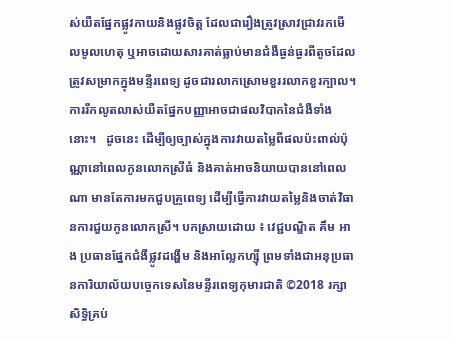ស់យឺតផ្នែកផ្លូវកាយនិងផ្លូវចិត្ត ដែលជារឿងត្រូវស្រាវជ្រាវរកមើលមូលហេតុ ឬអាចដោយសារគាត់ធ្លាប់មានជំងឺធ្ងន់ធ្ងរពីតូចដែលត្រូវសម្រាកក្នុងមន្ទីរពេទ្យ ដូចជារលាកស្រោមខួររលាកខួរក្បាល។  ការរីកលូតលាស់យឺតផ្នែកបញ្ញាអាចជាផលវិបាកនៃជំងឺទាំងនោះ។   ដូចនេះ ដើម្បីឲ្យច្បាស់ក្នុងការវាយតម្លៃពីផលប៉ះពាល់ប៉ុណ្ណានៅពេលកូនលោកស្រីធំ និងគាត់អាចនិយាយបាននៅពេលណា មានតែការមកជួបគ្រូពេទ្យ ដើម្បីធ្វើការវាយតម្លៃនិងចាត់វិធានការជួយកូនលោកស្រី។ បកស្រាយដោយ ៖ វេជ្ជបណ្ឌិត គឹម អាង ប្រធានផ្នែកជំងឺផ្លូវដង្ហើម និងអាល្លែកហ្ស៊ី ព្រមទាំងជាអនុប្រធានការិយាល័យបច្ចេកទេសនៃមន្ទីរពេទ្យកុមារជាតិ ©2018 រក្សាសិទ្ធិគ្រប់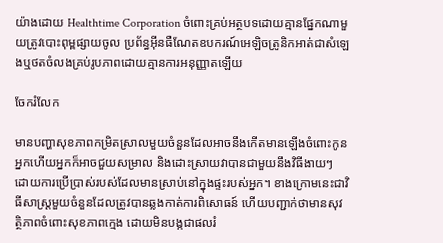យ៉ាងដោយ Healthtime Corporation ចំពោះគ្រប់អត្ថបទដោយគ្មានផ្នែកណាមួយត្រូវបោះពុម្ពផ្សាយចូល ប្រព័ន្ធអ៊ីនធឺណែតឧបករណ៍អេឡិចត្រូនិកអាត់ជាសំឡេងឬថតចំលងគ្រប់រូបភាពដោយគ្មានការអនុញ្ញាតឡើយ

ចែករំលែក

មានបញ្ហាសុខភាពកម្រិតស្រាលមួយចំនួនដែលអាចនឹងកើតមានឡើងចំពោះកូនអ្នកហើយអ្នកក៏អាចជួយសម្រាល និងដោះស្រាយវាបានជាមួយនឹងវិធីងាយៗ ដោយការប្រើប្រាស់របស់ដែលមានស្រាប់នៅក្នុងផ្ទះរបស់អ្នក។ ខាងក្រោមនេះជាវិធីសាស្ត្រមួយចំនួនដែលត្រូវបានឆ្លងកាត់ការពិសោធន៍ ហើយបញ្ជាក់ថាមានសុវត្ថិភាពចំពោះសុខភាពក្មេង ដោយមិនបង្កជាផលរំ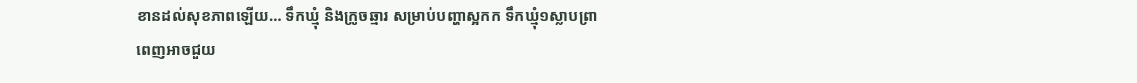ខានដល់សុខភាពឡើយ… ទឹកឃ្មុំ និងក្រូចឆ្មារ សម្រាប់បញ្ហាស្អកក ទឹកឃ្មុំ១ស្លាបព្រាពេញអាចជួយ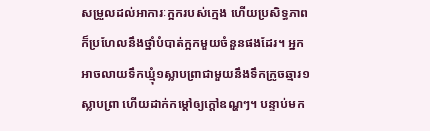សម្រួលដល់អាការៈក្អករបស់ក្មេង ហើយប្រសិទ្ធភាពក៏ប្រហែលនឹងថ្នាំបំបាត់ក្អកមួយចំនួនផងដែរ។ អ្នកអាចលាយទឹកឃ្មុំ១ស្លាបព្រាជាមួយនឹងទឹកក្រូចឆ្មារ១ស្លាបព្រា ហើយដាក់កម្តៅឲ្យក្តៅឧណ្ហៗ។ បន្ទាប់មក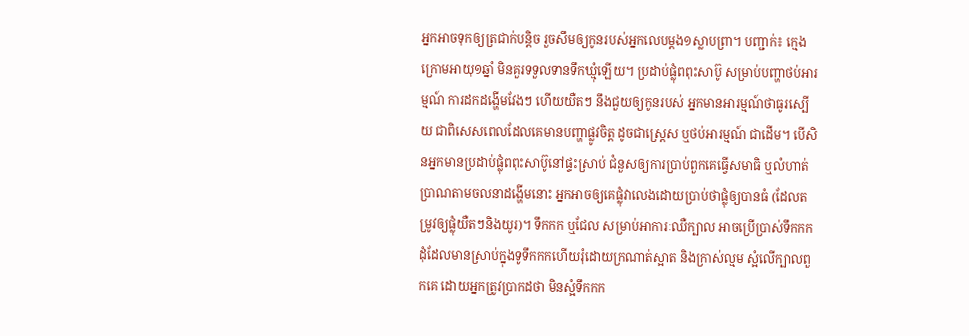អ្នកអាចទុកឲ្យត្រជាក់បន្តិច រួចសឹមឲ្យកូនរបស់អ្នកលេបម្តង១ស្លាបព្រា។ បញ្ជាក់៖ ក្មេងក្រោមអាយុ១ឆ្នាំ មិនគួរទទួលទានទឹកឃ្មុំឡើយ។ ប្រដាប់ផ្លុំពពុះសាប៊ូ សម្រាប់បញ្ហាថប់អារម្មណ៍ ការដកដង្ហើមវែងៗ ហើយយឺតៗ នឹងជួយឲ្យកូនរបស់ អ្នកមានអារម្មណ៍ថាធូរស្បើយ ជាពិសេសពេលដែលគេមានបញ្ហាផ្លូវចិត្ត ដូចជាស្ត្រេស ឬថប់អារម្មណ៍ ជាដើម។ បើសិនអ្នកមានប្រដាប់ផ្លុំពពុះសាប៊ូនៅផ្ទះស្រាប់ ជំនួសឲ្យការប្រាប់ពួកគេធ្វើសមាធិ ឬលំហាត់ប្រាណតាមចលនាដង្ហើមនោះ អ្នកអាចឲ្យគេផ្លុំវាលេងដោយប្រាប់ថាផ្លុំឲ្យបានធំ (ដែលតម្រូវឲ្យផ្លុំយឺតៗនិងយូរ)។ ទឹកកក ឬជែល សម្រាប់អាការៈឈឺក្បាល អាចប្រើប្រាស់ទឹកកកដុំដែលមានស្រាប់ក្នុងទូទឹកកកហើយរុំដោយក្រណាត់ស្អាត និងក្រាស់ល្មម ស្អំលើក្បាលពួកគេ ដោយអ្នកត្រូវប្រាកដថា មិនស្អំទឹកកក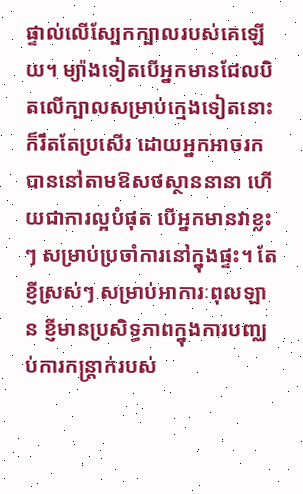ផ្ទាល់លើស្បែកក្បាលរបស់គេឡើយ។ ម្យ៉ាងទៀតបើអ្នកមានជែលបិតលើក្បាលសម្រាប់ក្មេងទៀតនោះក៏រឹតតែប្រសើរ ដោយអ្នកអាចរកបាននៅតាមឱសថស្ថាននានា ហើយជាការល្អបំផុត បើអ្នកមានវាខ្លះៗ សម្រាប់ប្រចាំការនៅក្នុងផ្ទះ។ តែខ្ញីស្រស់ៗ សម្រាប់អាការៈពុលឡាន ខ្ញីមានប្រសិទ្ធភាពក្នុងការបញ្ឈប់ការកន្ត្រាក់របស់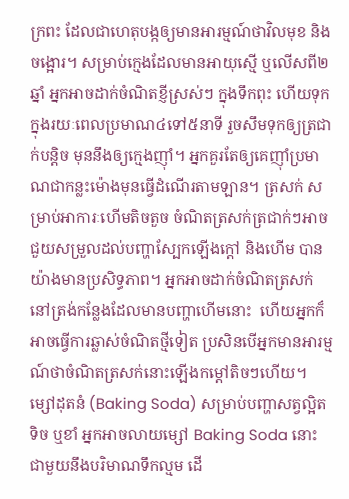ក្រពះ ដែលជាហេតុបង្កឲ្យមានអារម្មណ៍ថាវិលមុខ និងចង្អោរ។ សម្រាប់ក្មេងដែលមានអាយុស្មើ ឬលើសពី២ឆ្នាំ អ្នកអាចដាក់ចំណិតខ្ញីស្រស់ៗ ក្នុងទឹកពុះ ហើយទុកក្នុងរយៈពេលប្រមាណ៤ទៅ៥នាទី រួចសឹមទុកឲ្យត្រជាក់បន្តិច មុននឹងឲ្យក្មេងញ៉ាំ។ អ្នកគួរតែឲ្យគេញ៉ាំប្រមាណជាកន្លះម៉ោងមុនធ្វើដំណើរតាមឡាន។ ត្រសក់ សម្រាប់អាការៈហើមតិចតួច ចំណិតត្រសក់ត្រជាក់ៗអាចជួយសម្រួលដល់បញ្ហាស្បែកឡើងក្តៅ និងហើម បានយ៉ាងមានប្រសិទ្ធភាព។ អ្នកអាចដាក់ចំណិតត្រសក់នៅត្រង់កន្លែងដែលមានបញ្ហាហើមនោះ  ហើយអ្នកក៏អាចធ្វើការឆ្លាស់ចំណិតថ្មីទៀត ប្រសិនបើអ្នកមានអារម្មណ៍ថាចំណិតត្រសក់នោះឡើងកម្តៅតិចៗហើយ។ ម្សៅដុតនំ (Baking Soda) សម្រាប់បញ្ហាសត្វល្អិតទិច ឬខាំ អ្នកអាចលាយម្សៅ Baking Soda នោះ ជាមួយនឹងបរិមាណទឹកល្មម ដើ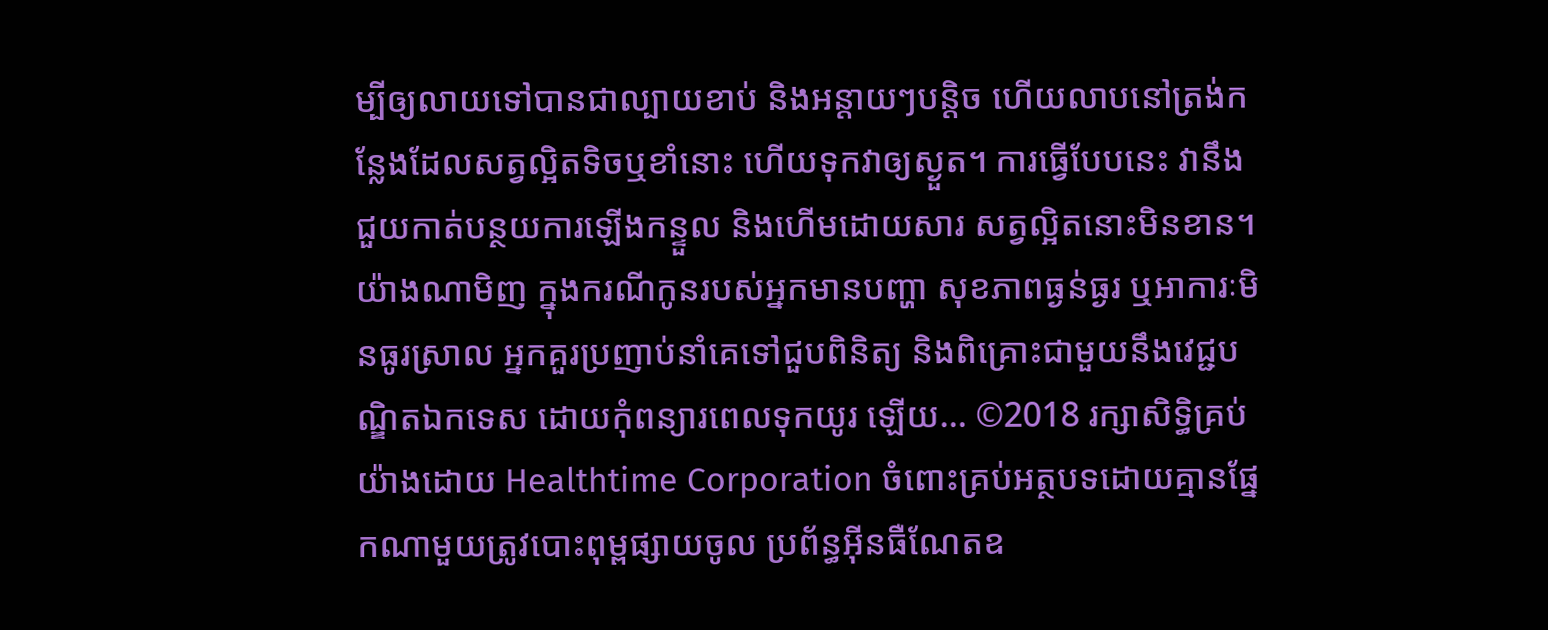ម្បីឲ្យលាយទៅបានជាល្បាយខាប់ និងអន្តាយៗបន្តិច ហើយលាបនៅត្រង់កន្លែងដែលសត្វល្អិតទិចឬខាំនោះ ហើយទុកវាឲ្យស្ងួត។ ការធ្វើបែបនេះ វានឹងជួយកាត់បន្ថយការឡើងកន្ទួល និងហើមដោយសារ សត្វល្អិតនោះមិនខាន។ យ៉ាងណាមិញ ក្នុងករណីកូនរបស់អ្នកមានបញ្ហា សុខភាពធ្ងន់ធ្ងរ ឬអាការៈមិនធូរស្រាល អ្នកគួរប្រញាប់នាំគេទៅជួបពិនិត្យ និងពិគ្រោះជាមួយនឹងវេជ្ជបណ្ឌិតឯកទេស ដោយកុំពន្យារពេលទុកយូរ ឡើយ… ©2018 រក្សាសិទ្ធិគ្រប់យ៉ាងដោយ Healthtime Corporation ចំពោះគ្រប់អត្ថបទដោយគ្មានផ្នែកណាមួយត្រូវបោះពុម្ពផ្សាយចូល ប្រព័ន្ធអ៊ីនធឺណែតឧ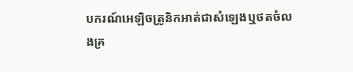បករណ៍អេឡិចត្រូនិកអាត់ជាសំឡេងឬថតចំលងគ្រ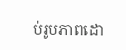ប់រូបភាពដោ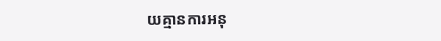យគ្មានការអនុ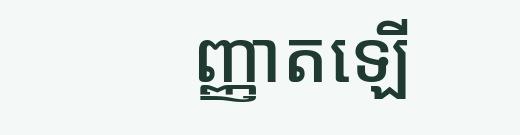ញ្ញាតឡើ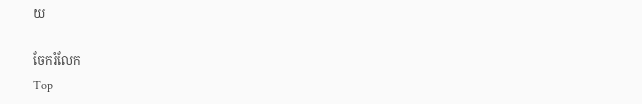យ

ចែករំលែក
Top